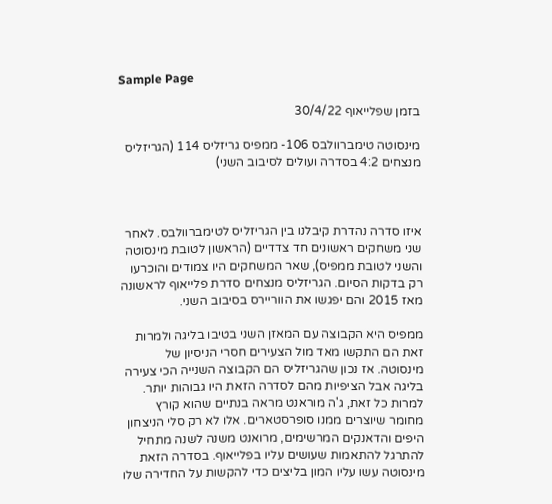Sample Page

בזמן שפלייאוף 30/4/22

מינסוטה טימברוולבס 106- ממפיס גריזליס 114 (הגריזליס מנצחים 4:2 בסדרה ועולים לסיבוב השני)



איזו סדרה נהדרת קיבלנו בין הגריזליס לטימברוולבס. לאחר שני משחקים ראשונים חד צדדיים (הראשון לטובת מינסוטה והשני לטובת ממפיס), שאר המשחקים היו צמודים והוכרעו רק בדקות הסיום. הגריזליס מנצחים סדרת פלייאוף לראשונה מאז 2015 והם יפגשו את הווריירס בסיבוב השני.

ממפיס היא הקבוצה עם המאזן השני בטיבו בליגה ולמרות זאת הם התקשו מאד מול הצעירים חסרי הניסיון של מינסוטה. אז נכון שהגריזליס הם הקבוצה השנייה הכי צעירה בליגה אבל הציפיות מהם לסדרה הזאת היו גבוהות יותר. למרות כל זאת, ג'ה מוראנט מראה בנתיים שהוא קורץ מחומר שיוצרים ממנו סופרסטארים. אלו לא רק סלי הניצחון היפים והדאנקים המרשימים, מרואנט משנה לשנה מתחיל להתרגל להתאמות שעושים עליו בפלייאוף. בסדרה הזאת מינסוטה עשו עליו המון בליצים כדי להקשות על החדירה שלו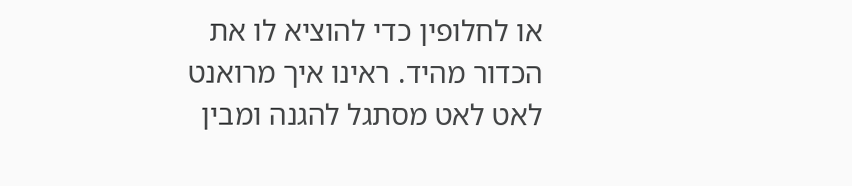או לחלופין כדי להוציא לו את הכדור מהיד. ראינו איך מרואנט לאט לאט מסתגל להגנה ומבין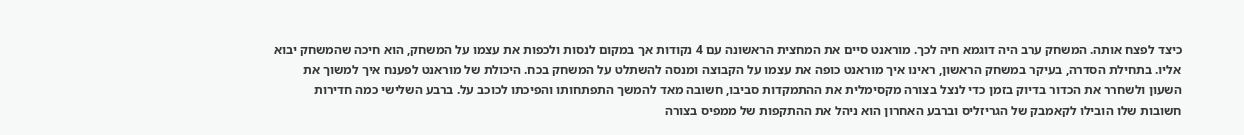כיצד לפצח אותה. המשחק ערב היה דוגמא חיה לכך. מוראנט סיים את המחצית הראשונה עם 4 נקודות אך במקום לנסות ולכפות את עצמו על המשחק, הוא חיכה שהמשחק יבוא אליו. בתחילת הסדרה, בעיקר במשחק הראשון, ראינו איך מוראנט כופה את עצמו על הקבוצה ומנסה להשתלט על המשחק בכח. היכולת של מוראנט לפענח איך למשוך את השעון ולשחרר את הכדור בדיוק בזמן כדי לנצל בצורה מקסימלית את ההתמקדות סביבו, חשובה מאד להמשך התפתחותו והפיכתו לכוכב על. ברבע השלישי כמה חדירות חשובות שלו הובילו לקאמבק של הגריזליס וברבע האחרון הוא ניהל את ההתקפות של ממפיס בצורה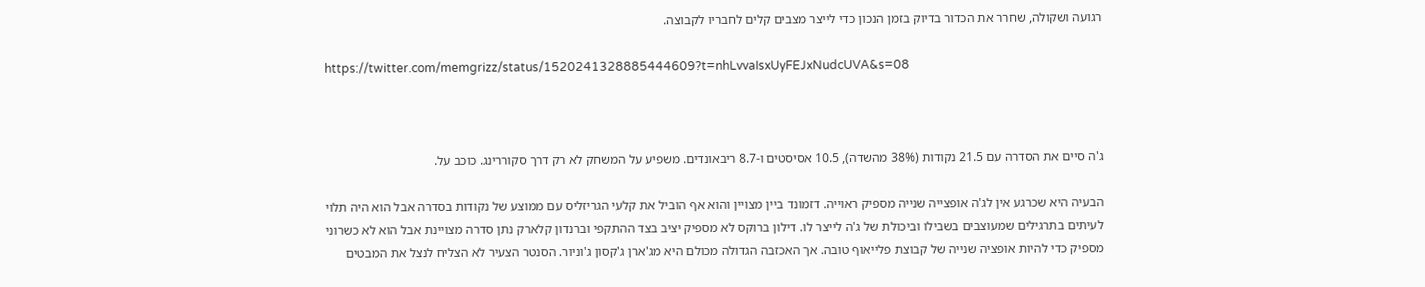רגועה ושקולה, שחרר את הכדור בדיוק בזמן הנכון כדי לייצר מצבים קלים לחבריו לקבוצה.

https://twitter.com/memgrizz/status/1520241328885444609?t=nhLvvaIsxUyFEJxNudcUVA&s=08



ג'ה סיים את הסדרה עם 21.5 נקודות (38% מהשדה), 10.5 אסיסטים ו-8.7 ריבאונדים. משפיע על המשחק לא רק דרך סקוררינג. כוכב על.

הבעיה היא שכרגע אין לג'ה אופצייה שנייה מספיק ראוייה. דזמונד ביין מצויין והוא אף הוביל את קלעי הגריזליס עם ממוצע של נקודות בסדרה אבל הוא היה תלוי לעיתים בתרגילים שמעוצבים בשבילו וביכולת של ג'ה לייצר לו. דילון ברוקס לא מספיק יציב בצד ההתקפי וברנדון קלארק נתן סדרה מצויינת אבל הוא לא כשרוני מספיק כדי להיות אופציה שנייה של קבוצת פלייאוף טובה. אך האכזבה הגדולה מכולם היא מג'ארן ג'קסון ג'וניור. הסנטר הצעיר לא הצליח לנצל את המבטים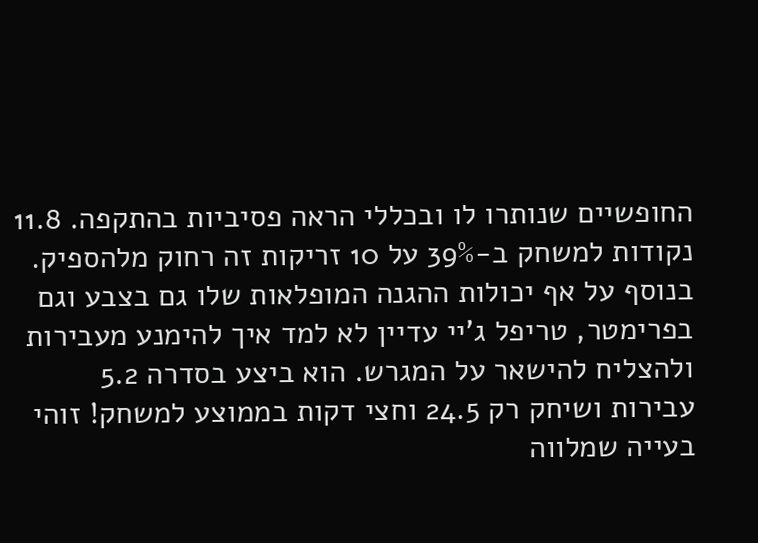החופשיים שנותרו לו ובכללי הראה פסיביות בהתקפה. 11.8 נקודות למשחק ב-39% על 10 זריקות זה רחוק מלהספיק. בנוסף על אף יכולות ההגנה המופלאות שלו גם בצבע וגם בפרימטר, טריפל ג'יי עדיין לא למד איך להימנע מעבירות ולהצליח להישאר על המגרש. הוא ביצע בסדרה 5.2 עבירות ושיחק רק 24.5 וחצי דקות בממוצע למשחק! זוהי בעייה שמלווה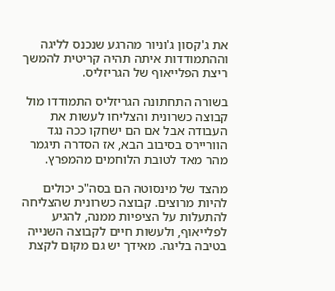את ג'קסון ג'וניור מהרגע שנכנס לליגה וההתמודדות איתה תהיה קריטית להמשך ריצת הפלייאוף של הגריזליס.

בשורה התחתונה הגריזליס התמודדו מול קבוצה כשרונית והצליחו לעשות את העבודה אבל אם הם ישחקו ככה נגד הווריירס בסיבוב הבא, אז הסדרה תיגמר מהר מאד לטובת הלוחמים מהמפרץ.

מהצד של מינסוטה הם בסה"כ יכולים להיות מרוצים. קבוצה כשרונית שהצליחה להתעלות על הציפיות ממנה, להגיע לפלייאוף, ולעשות חיים לקבוצה השנייה בטיבה בליגה. מאידך יש גם מקום לקצת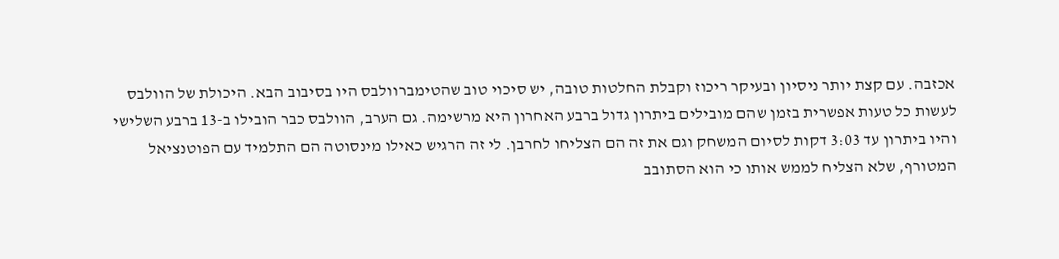אכזבה. עם קצת יותר ניסיון ובעיקר ריכוז וקבלת החלטות טובה, יש סיכוי טוב שהטימברוולבס היו בסיבוב הבא. היכולת של הוולבס לעשות כל טעות אפשרית בזמן שהם מובילים ביתרון גדול ברבע האחרון היא מרשימה. גם הערב, הוולבס כבר הובילו ב-13 ברבע השלישי והיו ביתרון עד 3:03 דקות לסיום המשחק וגם את זה הם הצליחו לחרבן. לי זה הרגיש כאילו מינסוטה הם התלמיד עם הפוטנציאל המטורף, שלא הצליח לממש אותו כי הוא הסתובב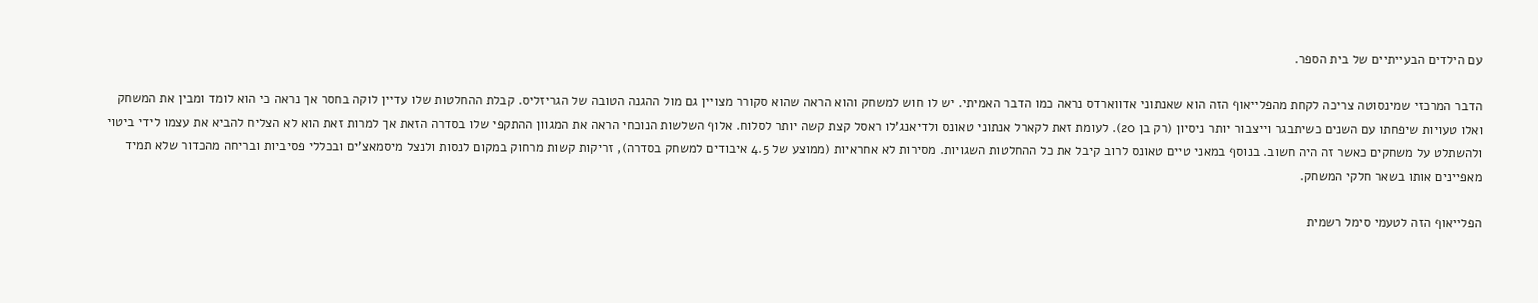עם הילדים הבעייתיים של בית הספר.

הדבר המרכזי שמינסוטה צריכה לקחת מהפלייאוף הזה הוא שאנתוני אדווארדס נראה כמו הדבר האמיתי. יש לו חוש למשחק והוא הראה שהוא סקורר מצויין גם מול ההגנה הטובה של הגריזליס. קבלת ההחלטות שלו עדיין לוקה בחסר אך נראה כי הוא לומד ומבין את המשחק ואלו טעויות שיפחתו עם השנים כשיתבגר וייצבור יותר ניסיון (רק בן 20). לעומת זאת לקארל אנתוני טאונס ולדיאנג'לו ראסל קצת קשה יותר לסלוח. אלוף השלשות הנוכחי הראה את המגוון ההתקפי שלו בסדרה הזאת אך למרות זאת הוא לא הצליח להביא את עצמו לידי ביטוי ולהשתלט על משחקים כאשר זה היה חשוב. בנוסף במאני טיים טאונס לרוב קיבל את כל ההחלטות השגויות. מסירות לא אחראיות (ממוצע של 4.5 איבודים למשחק בסדרה), זריקות קשות מרחוק במקום לנסות ולנצל מיסמאצ'ים ובכללי פסיביות ובריחה מהכדור שלא תמיד מאפיינים אותו בשאר חלקי המשחק.

הפלייאוף הזה לטעמי סימל רשמית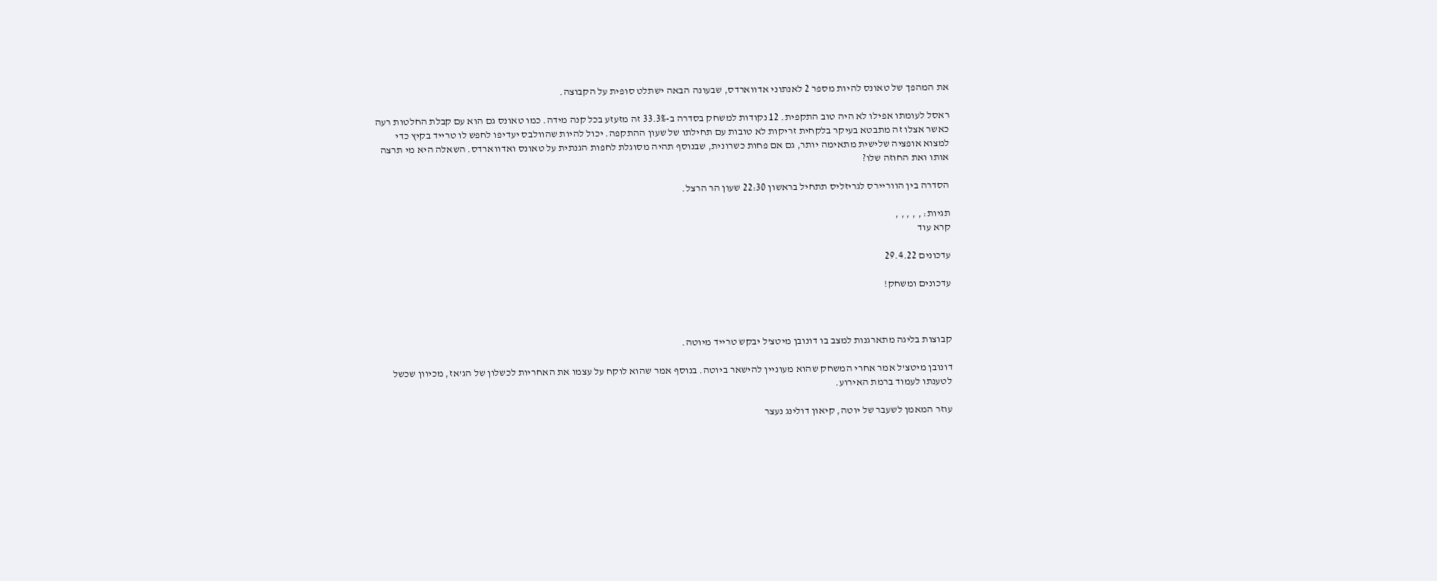את המהפך של טאונס להיות מספר 2 לאנתוני אדווארדס, שבעונה הבאה ישתלט סופית על הקבוצה.

ראסל לעומתו אפילו לא היה טוב התקפית. 12 נקודות למשחק בסדרה ב-33.3% זה מזעזע בכל קנה מידה. כמו טאונס גם הוא עם קבלת החלטות רעה כאשר אצלו זה מתבטא בעיקר בלקחית זריקות לא טובות עם תחילתו של שעון ההתקפה. יכול להיות שהוולבס יעדיפו לחפש לו טרייד בקיץ כדי למצוא אופציה שלישית מתאימה יותר, גם אם פחות כשרונית, שבנוסף תהיה מסוגלת לחפות הגנתית על טאונס ואדווארדס. השאלה היא מי תרצה אותו ואת החוזה שלו?

הסדרה בין הווריירס לגריזליס תתחיל בראשון 22:30 שעון הר הרצל.

תגיות: , , , , ,
קרא עוד

עדכונים 29.4.22

עדכונים ומשחק!



קבוצות בליגה מתארגנות למצב בו דונובן מיטצ'ל יבקש טרייד מיוטה.

דונובן מיטצ'ל אמר אחרי המשחק שהוא מעוניין להישאר ביוטה. בנוסף אמר שהוא לוקח על עצמו את האחריות לכשלון של הג'אז, מכיוון שכשל לטענתו לעמוד ברמת האירוע.

עוזר המאמן לשעבר של יוטה, קיאון דולינג נעצר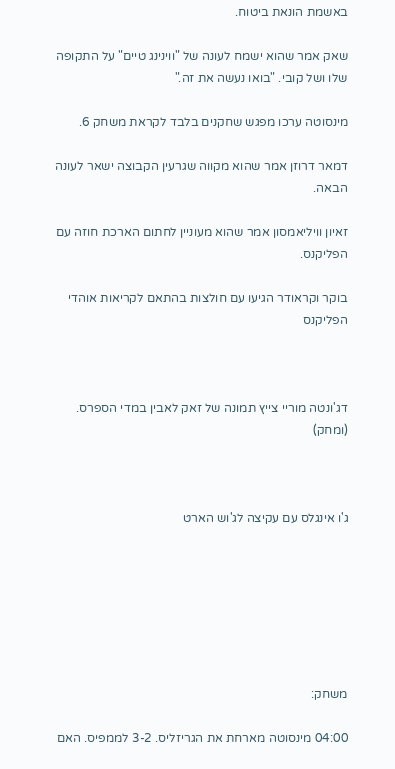באשמת הונאת ביטוח.

שאק אמר שהוא ישמח לעונה של "ווינינג טיים" על התקופה שלו ושל קובי. "בואו נעשה את זה."

מינסוטה ערכו מפגש שחקנים בלבד לקראת משחק 6.

דמאר דרוזן אמר שהוא מקווה שגרעין הקבוצה ישאר לעונה הבאה.

זאיון וויליאמסון אמר שהוא מעוניין לחתום הארכת חוזה עם הפליקנס.

בוקר וקראודר הגיעו עם חולצות בהתאם לקריאות אוהדי הפליקנס



דג'ונטה מוריי צייץ תמונה של זאק לאבין במדי הספרס. (ומחק)



ג'ו אינגלס עם עקיצה לג'וש הארט







משחק:

04:00 מינסוטה מארחת את הגריזליס. 3-2 לממפיס. האם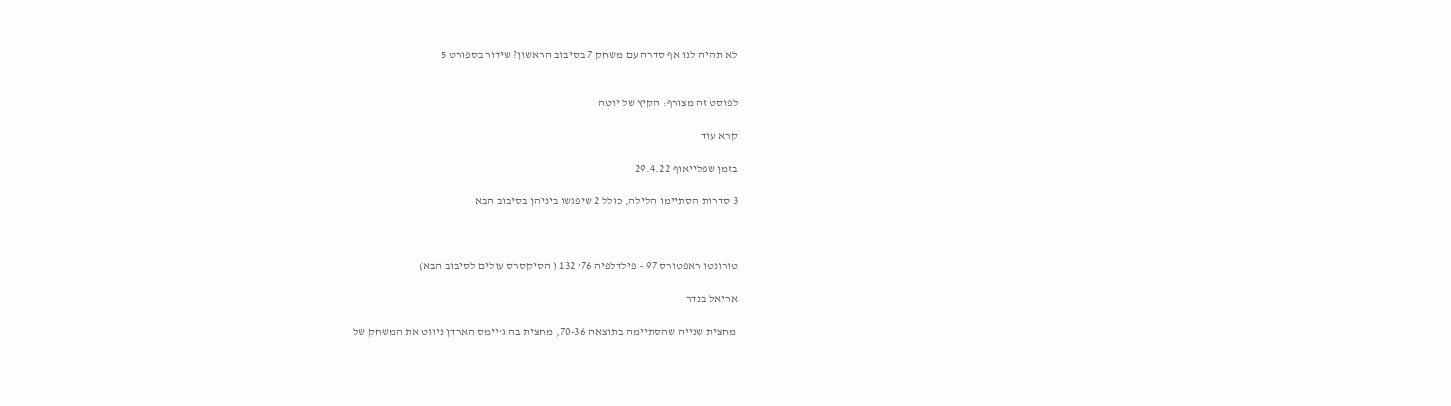לא תהיה לנו אף סדרה עם משחק 7 בסיבוב הראשון? שידור בספורט 5


לפוסט זה מצורף: הקיץ של יוטה

קרא עוד

בזמן שפלייאוף 29.4.22

3 סדרות הסתיימו הלילה, כולל 2 שיפגשו ביניהן בסיבוב הבא



טורונטו ראפטורס 97 – פילדלפיה 76' 132 ( הסיקסרס עולים לסיבוב הבא)

אריאל בנדר

 מחצית שנייה שהסתיימה בתוצאה 70-36, מחצית בה ג'יימס הארדן ניווט את המשחק של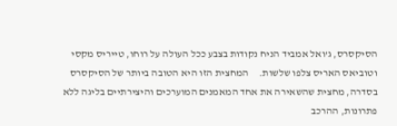הסיקסרס, ג'ואל אמביד הניח נקודות בצבע ככל העולה על רוחו, טייריס מקסי וטוביאס האריס צלפו שלשות.     המחצית הזו היא הטובה ביותר של הסיקסרס בסדרה, מחצית שהשאירה את אחד המאמנים המוערכים והיצירתיים בליגה ללא פתרונות, ההרכב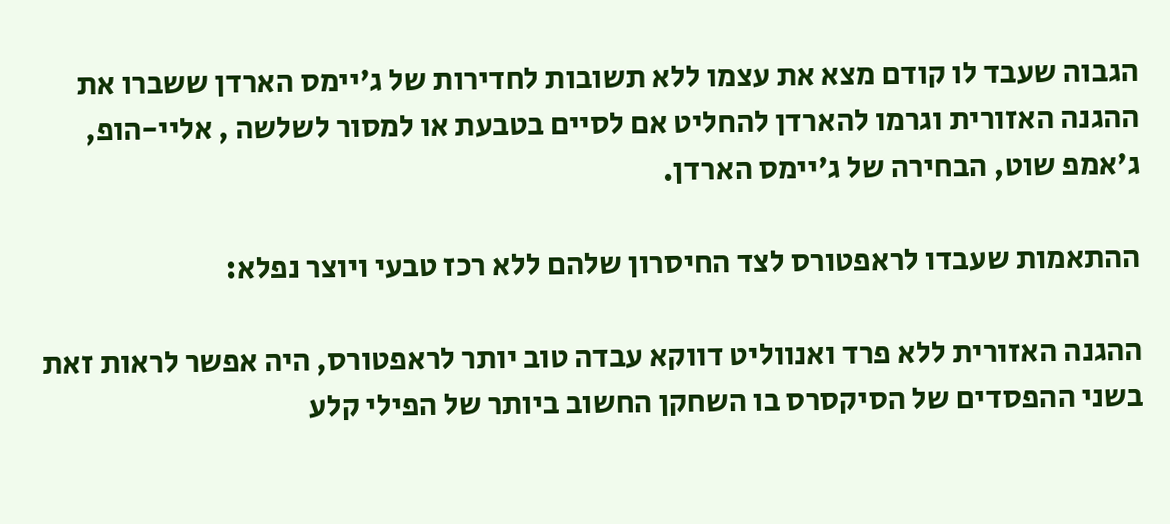הגבוה שעבד לו קודם מצא את עצמו ללא תשובות לחדירות של ג'יימס הארדן ששברו את ההגנה האזורית וגרמו להארדן להחליט אם לסיים בטבעת או למסור לשלשה , אליי-הופ, ג'אמפ שוט, הבחירה של ג'יימס הארדן.

ההתאמות שעבדו לראפטורס לצד החיסרון שלהם ללא רכז טבעי ויוצר נפלא:

ההגנה האזורית ללא פרד ואנווליט דווקא עבדה טוב יותר לראפטורס, היה אפשר לראות זאת בשני ההפסדים של הסיקסרס בו השחקן החשוב ביותר של הפילי קלע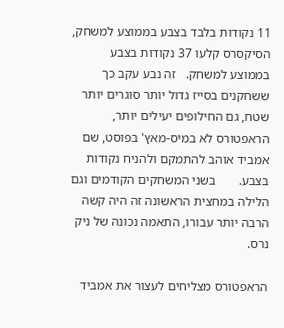11 נקודות בלבד בצבע בממוצע למשחק, הסיקסרס קלעו 37 נקודות בצבע בממוצע למשחק.   זה נבע עקב כך ששחקנים בסייז גדול יותר סוגרים יותר שטח, גם החילופים יעילים יותר, הראפטורס לא במיס-מאץ' בפוסט, שם אמביד אוהב להתמקם ולהניח נקודות בצבע.       בשני המשחקים הקודמים וגם הלילה במחצית הראשונה זה היה קשה הרבה יותר עבורו, התאמה נכונה של ניק נרס.

הראפטורס מצליחים לעצור את אמביד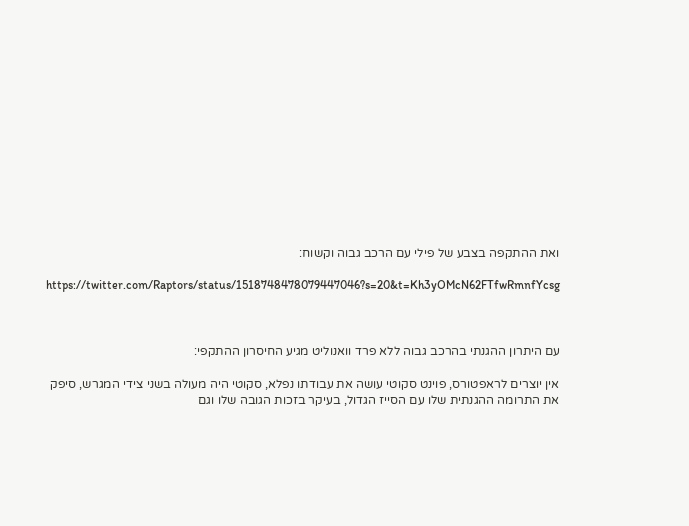ואת ההתקפה בצבע של פילי עם הרכב גבוה וקשוח:

https://twitter.com/Raptors/status/1518748478079447046?s=20&t=Kh3yOMcN62FTfwRmnfYcsg



עם היתרון ההגנתי בהרכב גבוה ללא פרד וואנוליט מגיע החיסרון ההתקפי:

אין יוצרים לראפטורס, פוינט סקוטי עושה את עבודתו נפלא, סקוטי היה מעולה בשני צידי המגרש, סיפק את התרומה ההגנתית שלו עם הסייז הגדול, בעיקר בזכות הגובה שלו וגם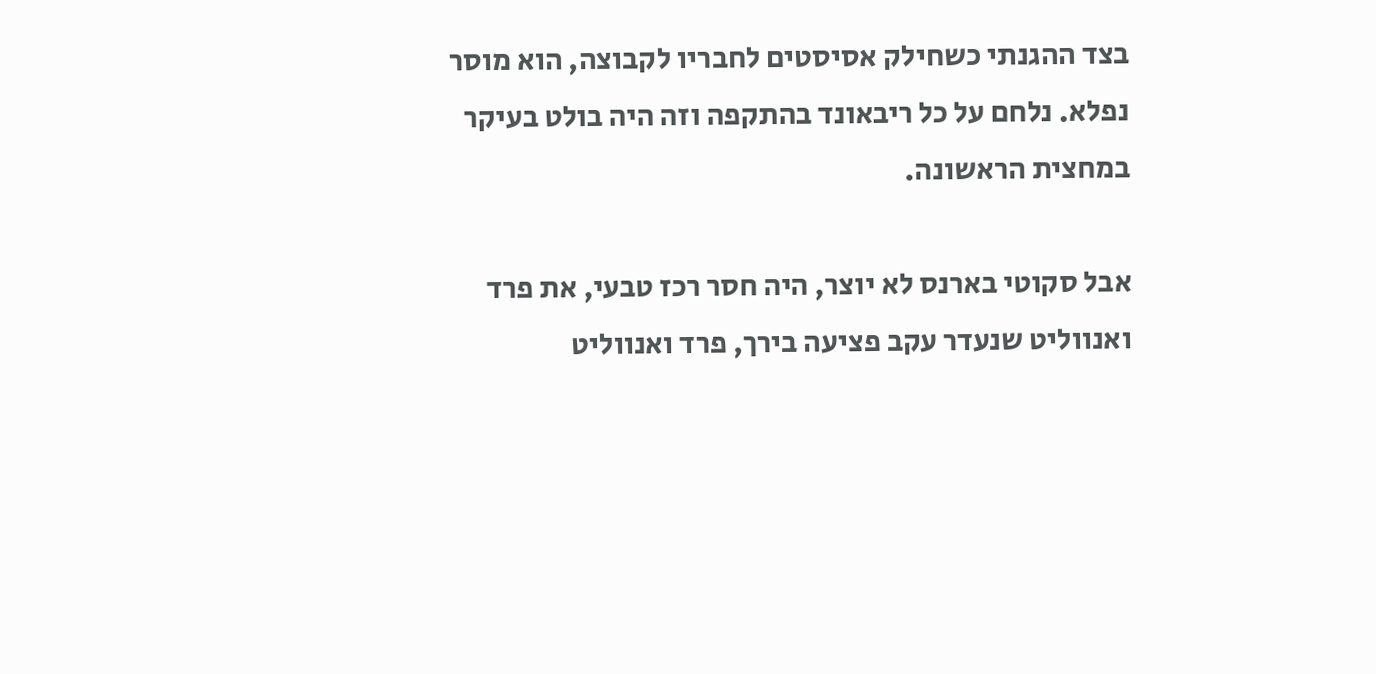בצד ההגנתי כשחילק אסיסטים לחבריו לקבוצה, הוא מוסר נפלא. נלחם על כל ריבאונד בהתקפה וזה היה בולט בעיקר במחצית הראשונה.

אבל סקוטי בארנס לא יוצר, היה חסר רכז טבעי, את פרד ואנווליט שנעדר עקב פציעה בירך, פרד ואנווליט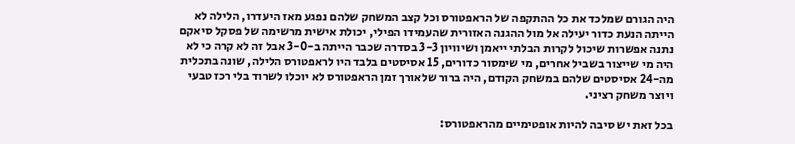היה הגורם שמלכד את כל ההתקפה של הראפטורס וכל קצב המשחק שלהם נפגע מאז היעדרו, הלילה לא הייתה הנעת כדור יעילה אל מול ההגנה האזורית שהעמידו הפילי, יכולת אישית מרשימה של פסקל סיאקם נתנה אפשרות שיכול לקרות הבלתי ייאמן ושיוויון 3-3 בסדרה שכבר הייתה ב-3-0 אבל זה לא קרה כי לא היה מי שייצור בשביל אחרים, מי שימסור כדורים, 15 אסיסטים בלבד היו לראפטורס הלילה, שונה בתכלית מה-24 אסיסטים שלהם במשחק הקודם, היה ברור שלאורך זמן הראפטורס לא יוכלו לשרוד בלי רכז טבעי ויוצר משחק רציני.

בכל זאת יש סיבה להיות אופטימיים מהראפטורס: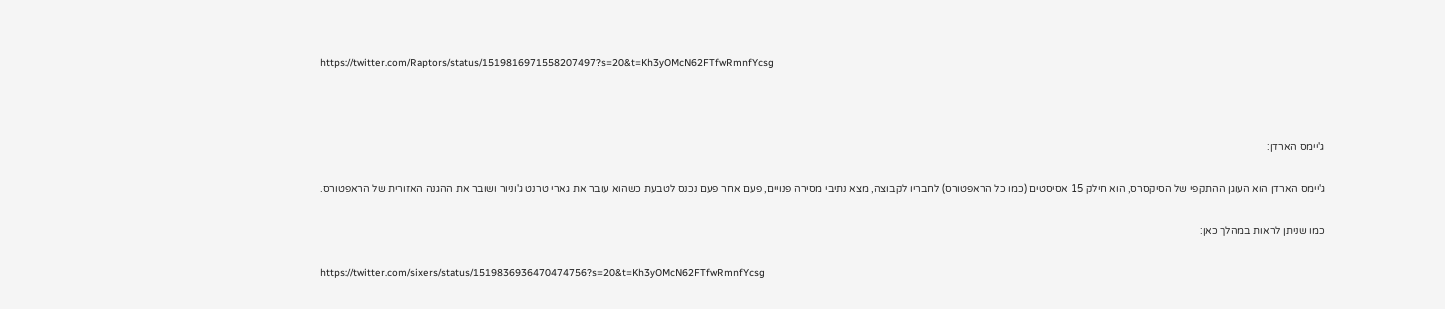https://twitter.com/Raptors/status/1519816971558207497?s=20&t=Kh3yOMcN62FTfwRmnfYcsg



ג'יימס הארדן:

ג'יימס הארדן הוא העוגן ההתקפי של הסיקסרס, הוא חילק 15 אסיסטים (כמו כל הראפטורס) לחבריו לקבוצה, מצא נתיבי מסירה פנויים, פעם אחר פעם נכנס לטבעת כשהוא עובר את גארי טרנט ג'וניור ושובר את ההגנה האזורית של הראפטורס.

כמו שניתן לראות במהלך כאן:

https://twitter.com/sixers/status/1519836936470474756?s=20&t=Kh3yOMcN62FTfwRmnfYcsg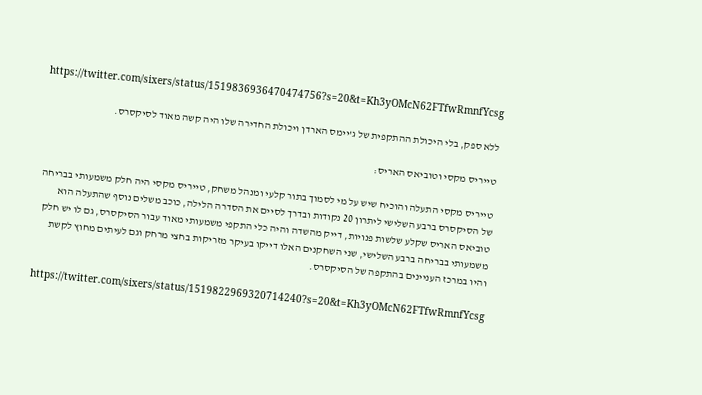https://twitter.com/sixers/status/1519836936470474756?s=20&t=Kh3yOMcN62FTfwRmnfYcsg

ללא ספק, בלי היכולת ההתקפית של ג'יימס הארדן ויכולת החדירה שלו היה קשה מאוד לסיקסרס.

טייריס מקסי וטוביאס האריס:

טייריס מקסי התעלה והוכיח שיש על מי לסמוך בתור קלעי ומנהל משחק, טייריס מקסי היה חלק משמעותי בבריחה של הסיקסרס ברבע השלישי ליתרון 20 נקודות ובדרך לסיים את הסדרה הלילה, כוכב משלים נוסף שהתעלה הוא טוביאס האריס שקלע שלשות פנויות, דייק מהשדה והיה כלי התקפי משמעותי מאוד עבור הסיקסרס, גם לו יש חלק משמעותי בבריחה ברבע השלישי, שני השחקנים האלו דייקו בעיקר מזריקות בחצי מרחק וגם לעיתים מחוץ לקשת והיו במרכז העניינים בהתקפה של הסיקסרס.

https://twitter.com/sixers/status/1519822969320714240?s=20&t=Kh3yOMcN62FTfwRmnfYcsg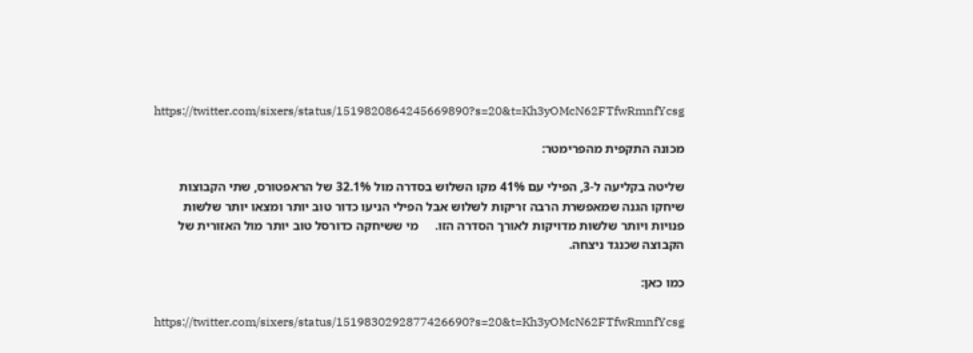https://twitter.com/sixers/status/1519820864245669890?s=20&t=Kh3yOMcN62FTfwRmnfYcsg

מכונה התקפית מהפרימטר:

שליטה בקליעה ל-3, הפילי עם 41% מקו השלוש בסדרה מול 32.1% של הראפטורס, שתי הקבוצות שיחקו הגנה שמאפשרת הרבה זריקות לשלוש אבל הפילי הניעו כדור טוב יותר ומצאו יותר שלשות פנויות ויותר שלשות מדויקות לאורך הסדרה הזו.     מי ששיחקה כדורסל טוב יותר מול האזורית של הקבוצה שכנגד ניצחה.

כמו כאן:

https://twitter.com/sixers/status/1519830292877426690?s=20&t=Kh3yOMcN62FTfwRmnfYcsg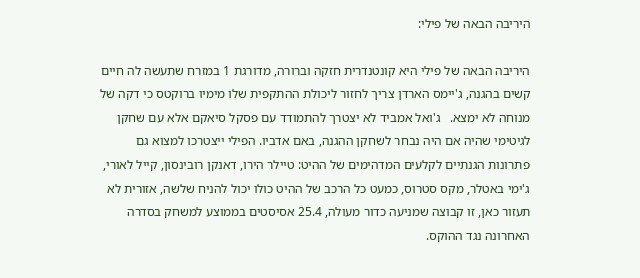היריבה הבאה של פילי:

היריבה הבאה של פילי היא קונטנדרית חזקה וברורה, מדורגת 1 במזרח שתעשה לה חיים קשים בהגנה, ג'יימס הארדן צריך לחזור ליכולת ההתקפית שלו מימיו ברוקטס כי דקה של מנוחה לא ימצא.   ג'ואל אמביד לא יצטרך להתמודד עם פסקל סיאקם אלא עם שחקן לגיטימי שהיה אם היה נבחר לשחקן ההגנה, באם אדביו. הפילי ייצטרכו למצוא גם פתרונות הגנתיים לקלעים המדהימים של ההיט: טיילר הירו, דאנקן רובינסון, קייל לאורי, ג'ימי באטלר, מקס סטרוס, כמעט כל הרכב של ההיט כולו יכול להניח שלשה, אזורית לא תעזור כאן, זו קבוצה שמניעה כדור מעולה, 25.4 אסיסטים בממוצע למשחק בסדרה האחרונה נגד ההוקס.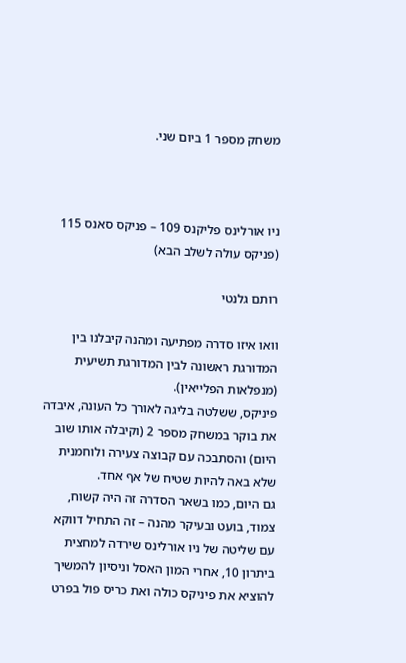משחק מספר 1 ביום שני.



ניו אורלינס פליקנס 109 – פניקס סאנס 115 (פניקס עולה לשלב הבא)

רותם גלנטי

וואו איזו סדרה מפתיעה ומהנה קיבלנו בין המדורגת ראשונה לבין המדורגת תשיעית (מנפלאות הפלייאין).
פיניקס, ששלטה בליגה לאורך כל העונה, איבדה את בוקר במשחק מספר 2 (וקיבלה אותו שוב היום) והסתבכה עם קבוצה צעירה ולוחמנית שלא באה להיות שטיח של אף אחד.
גם היום, כמו בשאר הסדרה זה היה קשוח, צמוד, בועט ובעיקר מהנה – זה התחיל דווקא עם שליטה של ניו אורלינס שירדה למחצית ביתרון 10, אחרי המון האסל וניסיון להמשיך להוציא את פיניקס כולה ואת כריס פול בפרט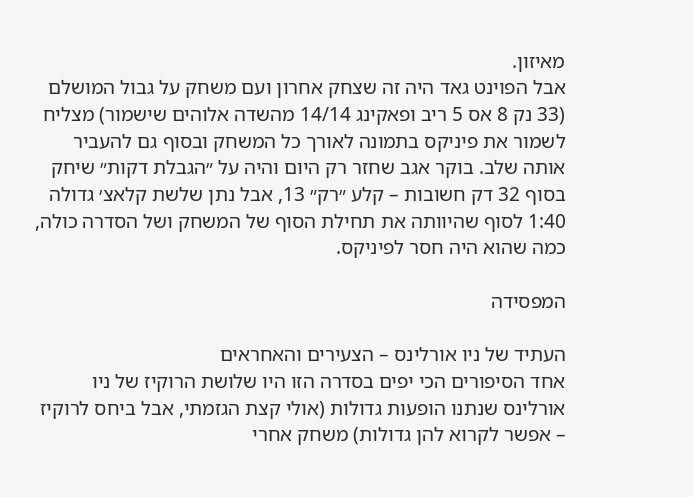מאיזון.
אבל הפוינט גאד היה זה שצחק אחרון ועם משחק על גבול המושלם (33 נק 8 אס 5 ריב ופאקינג 14/14 מהשדה אלוהים שישמור) מצליח לשמור את פיניקס בתמונה לאורך כל המשחק ובסוף גם להעביר אותה שלב. בוקר אגב שחזר רק היום והיה על ״הגבלת דקות״ שיחק בסוף 32 דק חשובות – קלע ״רק״ 13, אבל נתן שלשת קלאצ׳ גדולה 1:40 לסוף שהיוותה את תחילת הסוף של המשחק ושל הסדרה כולה, כמה שהוא היה חסר לפיניקס.

המפסידה

העתיד של ניו אורלינס – הצעירים והאחראים
אחד הסיפורים הכי יפים בסדרה הזו היו שלושת הרוקיז של ניו אורלינס שנתנו הופעות גדולות (אולי קצת הגזמתי, אבל ביחס לרוקיז – אפשר לקרוא להן גדולות) משחק אחרי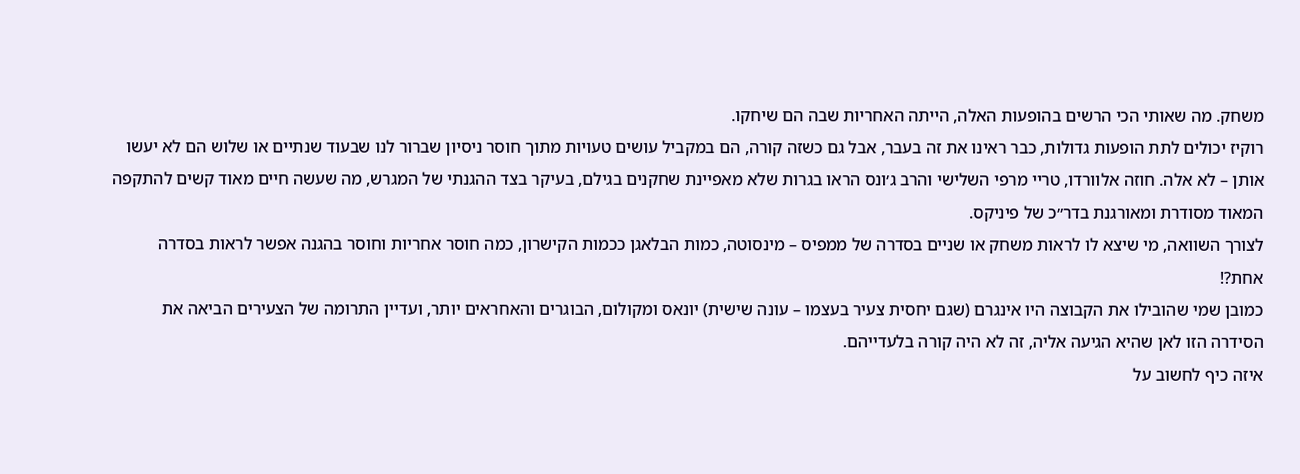משחק. מה שאותי הכי הרשים בהופעות האלה, הייתה האחריות שבה הם שיחקו.
רוקיז יכולים לתת הופעות גדולות, כבר ראינו את זה בעבר, אבל גם כשזה קורה, הם במקביל עושים טעויות מתוך חוסר ניסיון שברור לנו שבעוד שנתיים או שלוש הם לא יעשו אותן – לא אלה. חוזה אלוורדו, טריי מרפי השלישי והרב ג׳ונס הראו בגרות שלא מאפיינת שחקנים בגילם, בעיקר בצד ההגנתי של המגרש, מה שעשה חיים מאוד קשים להתקפה המאוד מסודרת ומאורגנת בדר״כ של פיניקס.
לצורך השוואה, מי שיצא לו לראות משחק או שניים בסדרה של ממפיס – מינסוטה, כמות הבלאגן ככמות הקישרון, כמה חוסר אחריות וחוסר בהגנה אפשר לראות בסדרה אחת?!
כמובן שמי שהובילו את הקבוצה היו אינגרם (שגם יחסית צעיר בעצמו – עונה שישית) יונאס ומקולום, הבוגרים והאחראים יותר, ועדיין התרומה של הצעירים הביאה את הסידרה הזו לאן שהיא הגיעה אליה, זה לא היה קורה בלעדייהם.
איזה כיף לחשוב על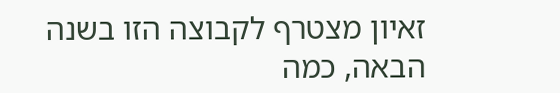זאיון מצטרף לקבוצה הזו בשנה הבאה, כמה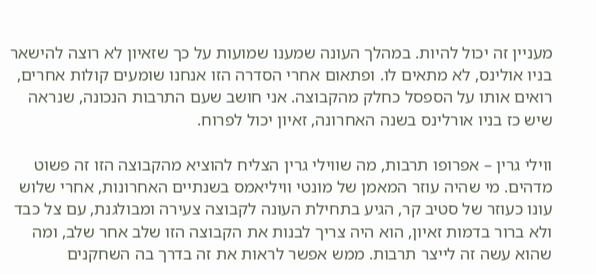מעניין זה יכול להיות. במהלך העונה שמענו שמועות על כך שזאיון לא רוצה להישאר בניו אולינס, לא מתאים לו. ופתאום אחרי הסדרה הזו אנחנו שומעים קולות אחרים, רואים אותו על הספסל כחלק מהקבוצה. אני חושב שעם התרבות הנכונה, שנראה שיש כז בניו אורלינס בשנה האחרונה, זאיון יכול לפרוח.

ווילי גרין – אפרופו תרבות, מה שווילי גרין הצליח להוציא מהקבוצה הזו זה פשוט מדהים. מי שהיה עוזר המאמן של מונטי וויליאמס בשנתיים האחרונות, אחרי שלוש עונו כעוזר של סטיב קר, הגיע בתחילת העונה לקבוצה צעירה ומבולגנת, עם צל כבד ולא ברור בדמות זאיון, הוא היה צריך לבנות את הקבוצה הזו שלב אחר שלב, ומה שהוא עשה זה לייצר תרבות. ממש אפשר לראות את זה בדרך בה השחקנים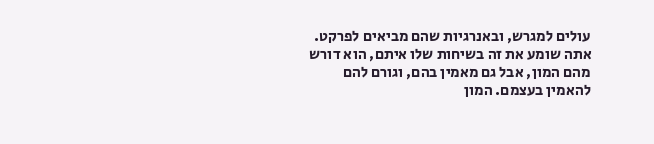עולים למגרש, ובאנרגיות שהם מביאים לפרקט. אתה שומע את זה בשיחות שלו איתם, הוא דורש מהם המון, אבל גם מאמין בהם, וגורם להם להאמין בעצמם. המון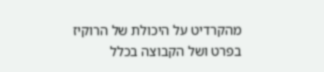מהקרדיט על היכולת של הרוקיז בפרט ושל הקבוצה בכלל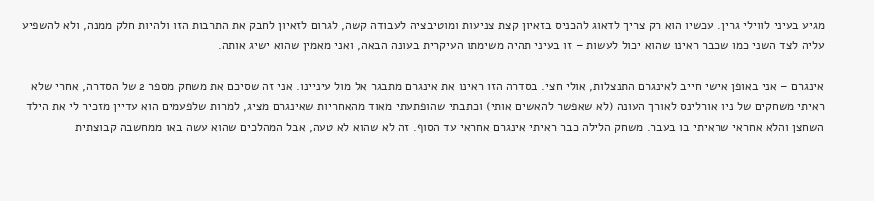מגיע בעיני לווילי גרין. עכשיו הוא רק צריך לדאוג להכניס בזאיון קצת צניעות ומוטיבציה לעבודה קשה, לגרום לזאיון לחבק את התרבות הזו ולהיות חלק ממנה, ולא להשפיע עליה לצד השני כמו שכבר ראינו שהוא יכול לעשות – זו בעיני תהיה משימתו העיקרית בעונה הבאה, ואני מאמין שהוא ישיג אותה.

אינגרם – אני באופן אישי חייב לאינגרם התנצלות, אולי חצי. בסדרה הזו ראינו את אינגרם מתבגר אל מול עיניינו. אני זה שסיכם את משחק מספר 2 של הסדרה, אחרי שלא ראיתי משחקים של ניו אורלינס לאורך העונה (לא שאפשר להאשים אותי) וכתבתי שהופתעתי מאוד מהאחריות שאינגרם מציג, למרות שלפעמים הוא עדיין מזכיר לי את הילד השחצן והלא אחראי שראיתי בו בעבר. משחק הלילה כבר ראיתי אינגרם אחראי עד הסוף. זה לא שהוא לא טעה, אבל המהלכים שהוא עשה באו ממחשבה קבוצתית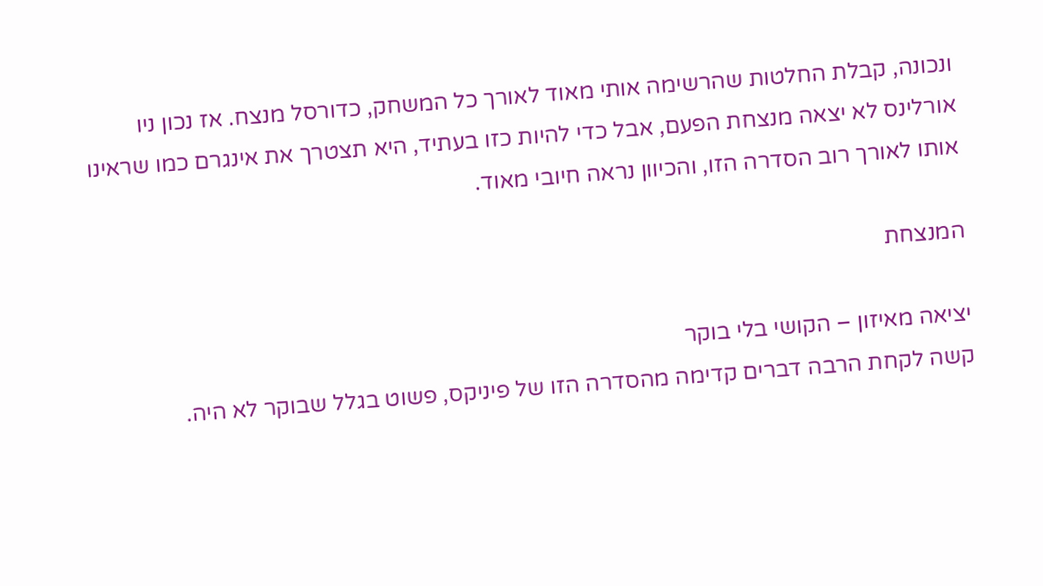ונכונה, קבלת החלטות שהרשימה אותי מאוד לאורך כל המשחק, כדורסל מנצח. אז נכון ניו אורלינס לא יצאה מנצחת הפעם, אבל כדי להיות כזו בעתיד, היא תצטרך את אינגרם כמו שראינו אותו לאורך רוב הסדרה הזו, והכיוון נראה חיובי מאוד.

המנצחת

יציאה מאיזון – הקושי בלי בוקר
קשה לקחת הרבה דברים קדימה מהסדרה הזו של פיניקס, פשוט בגלל שבוקר לא היה.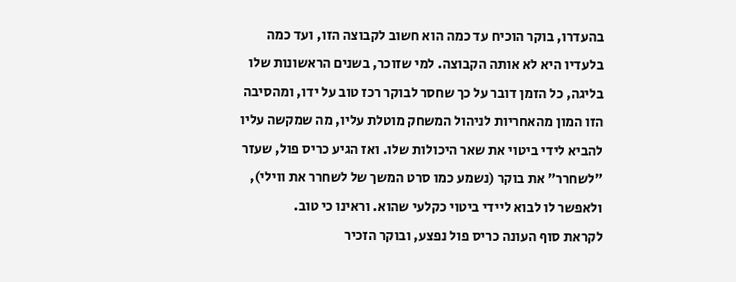בהעדרו, בוקר הוכיח עד כמה הוא חשוב לקבוצה הזו, ועד כמה בלעדיו היא לא אותה הקבוצה. למי שזוכר, בשנים הראשונות שלו בליגה, כל הזמן דובר על כך שחסר לבוקר רכז טוב על ידו, ומהסיבה הזו המון מהאחריות לניהול המשחק מוטלת עליו, מה שמקשה עליו להביא לידי ביטוי את שאר היכולות שלו. ואז הגיע כריס פול, שעזר ״לשחרר״ את בוקר (נשמע כמו סרט המשך של לשחרר את ווילי), ולאפשר לו לבוא ליידי ביטוי כקלעי שהוא. וראינו כי טוב.
לקראת סוף העונה כריס פול נפצע, ובוקר הזכיר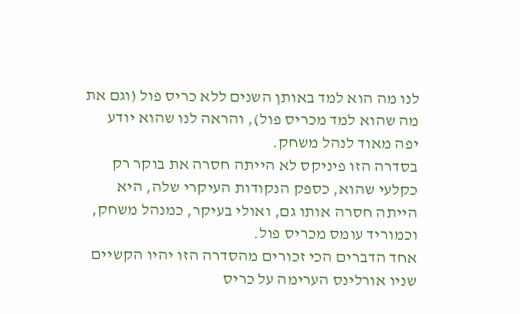לנו מה הוא למד באותן השנים ללא כריס פול (וגם את מה שהוא למד מכריס פול), והראה לנו שהוא יודע יפה מאוד לנהל משחק.
בסדרה הזו פיניקס לא הייתה חסרה את בוקר רק כקלעי שהוא, כספק הנקודות העיקרי שלה, היא הייתה חסרה אותו גם, ואולי בעיקר, כמנהל משחק, וכמוריד עומס מכריס פול.
אחד הדברים הכי זכורים מהסדרה הזו יהיו הקשיים שניו אורלינס הערימה על כריס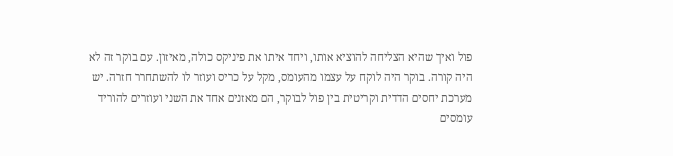פול ואיך שהיא הצליחה להוציא אותו, ויחד איתו את פיניקס כולה, מאיזון. עם בוקר זה לא היה קורה. בוקר היה לוקח על עצמו מהעומס, מקל על כריס ועוזר לו להשתחרר חזרה. יש מערכת יחסים הדדית וקריטית בין פול לבוקר, הם מאזנים אחד את השני ועוזרים להוריד עומסים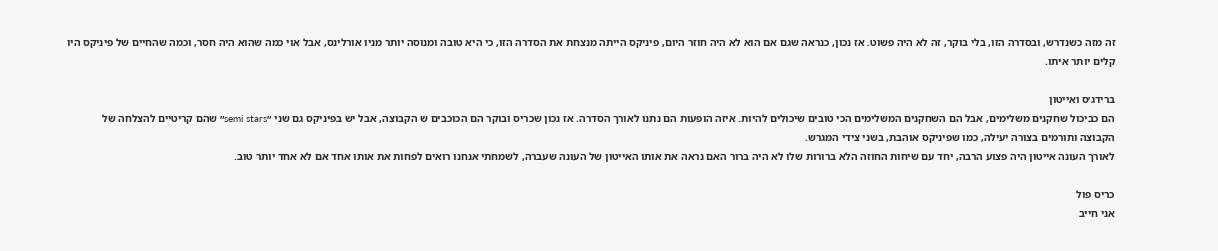זה מזה כשנדרש, ובסדרה הזו, בלי בוקר, זה לא היה פשוט. אז נכון, כנראה שגם אם הוא לא היה חוזר היום, פיניקס הייתה מנצחת את הסדרה הזו, כי היא טובה ומנוסה יותר מניו אורלינס, אבל אוי כמה שהוא היה חסר, וכמה שהחיים של פיניקס היו קלים יותר איתו.

ברידג׳ס ואייטון
הם כביכול שחקנים משלימים, אבל הם השחקנים המשלימים הכי טובים שיכולים להיות. איזה הופעות הם נתנו לאורך הסדרה. אז נכון שכריס ובוקר הם הכוכבים ש הקבוצה, אבל יש בפיניקס גם שני ״semi stars״ שהם קריטיים להצלחה של הקבוצה ותורמים בצורה יעילה, כמו שפיניקס אוהבת, בשני צידי המגרש.
לאורך העונה אייטון היה פצוע הרבה, יחד עם שיחות החוזה הלא ברורות שלו לא היה ברור האם נראה את אותו האייטון של העונה שעברה, לשמחתי אנחנו רואים לפחות את אותו אחד אם לא אחד יותר טוב.

כריס פול
אני חייב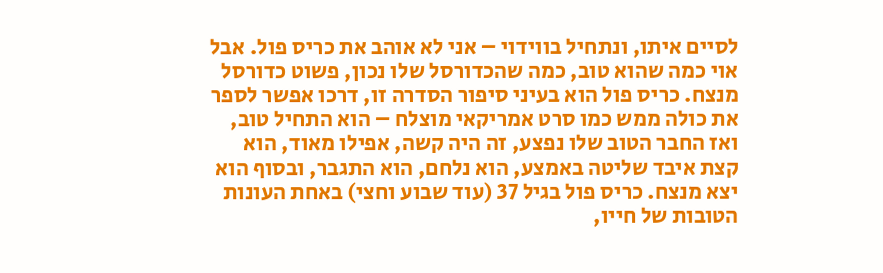לסיים איתו, ונתחיל בווידוי – אני לא אוהב את כריס פול. אבל אוי כמה שהוא טוב, כמה שהכדורסל שלו נכון, פשוט כדורסל מנצח. כריס פול הוא בעיני סיפור הסדרה זו, דרכו אפשר לספר את כולה ממש כמו סרט אמריקאי מוצלח – הוא התחיל טוב, ואז החבר הטוב שלו נפצע, זה היה קשה, אפילו מאוד, הוא קצת איבד שליטה באמצע, הוא נלחם, הוא התגבר, ובסוף הוא יצא מנצח. כריס פול בגיל 37 (עוד שבוע וחצי) באחת העונות הטובות של חייו,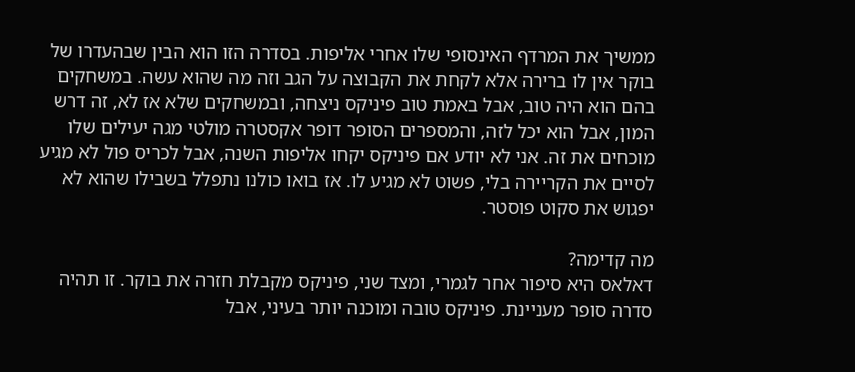ממשיך את המרדף האינסופי שלו אחרי אליפות. בסדרה הזו הוא הבין שבהעדרו של בוקר אין לו ברירה אלא לקחת את הקבוצה על הגב וזה מה שהוא עשה. במשחקים בהם הוא היה טוב, אבל באמת טוב פיניקס ניצחה, ובמשחקים שלא אז לא, זה דרש המון, אבל הוא יכל לזה, והמספרים הסופר דופר אקסטרה מולטי מגה יעילים שלו מוכחים את זה. אני לא יודע אם פיניקס יקחו אליפות השנה, אבל לכריס פול לא מגיע לסיים את הקריירה בלי, פשוט לא מגיע לו. אז בואו כולנו נתפלל בשבילו שהוא לא יפגוש את סקוט פוסטר.

מה קדימה?
דאלאס היא סיפור אחר לגמרי, ומצד שני, פיניקס מקבלת חזרה את בוקר. זו תהיה סדרה סופר מעניינת. פיניקס טובה ומוכנה יותר בעיני, אבל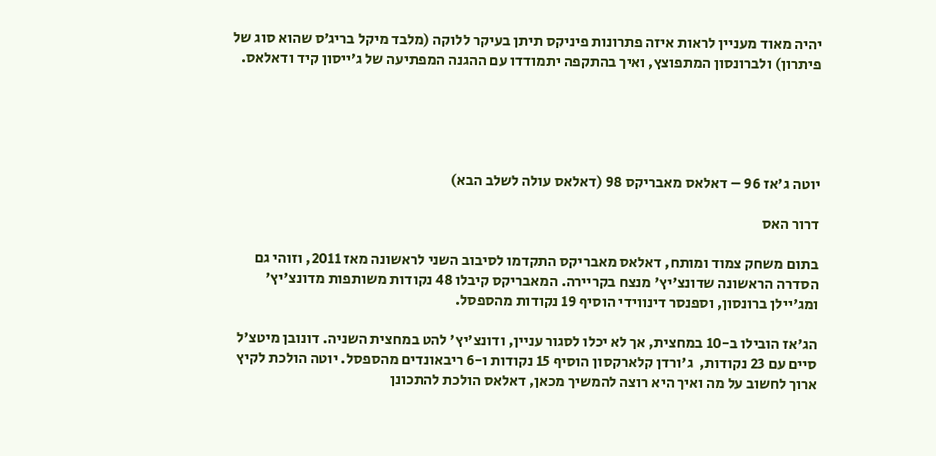יהיה מאוד מעניין לראות איזה פתרונות פיניקס תיתן בעיקר ללוקה (מלבד מיקל בריג׳ס שהוא סוג של פיתרון) ולברונסון המתפוצץ, ואיך בהתקפה יתמודדו עם ההגנה המפתיעה של ג׳ייסון קיד ודאלאס.





יוטה ג'אז 96 – דאלאס מאבריקס 98 (דאלאס עולה לשלב הבא)

דרור האס

בתום משחק צמוד ומותח, דאלאס מאבריקס התקדמו לסיבוב השני לראשונה מאז 2011, וזוהי גם הסדרה הראשונה שדונצ'יץ' מנצח בקריירה. המאבריקס קיבלו 48 נקודות משותפות מדונצ'יץ' ומג'יילן ברונסון, וספנסר דינווידי הוסיף 19 נקודות מהספסל.

הג'אז הובילו ב-10 במחצית, אך לא יכלו לסגור עניין, ודונצ'יץ' להט במחצית השניה. דונובן מיטצ'ל סיים עם 23 נקודות,  ג'ורדן קלארקסון הוסיף 15 נקודות ו-6 ריבאונדים מהספסל. יוטה הולכת לקיץ ארוך לחשוב על מה ואיך היא רוצה להמשיך מכאן, דאלאס הולכת להתכונן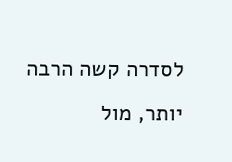לסדרה קשה הרבה יותר, מול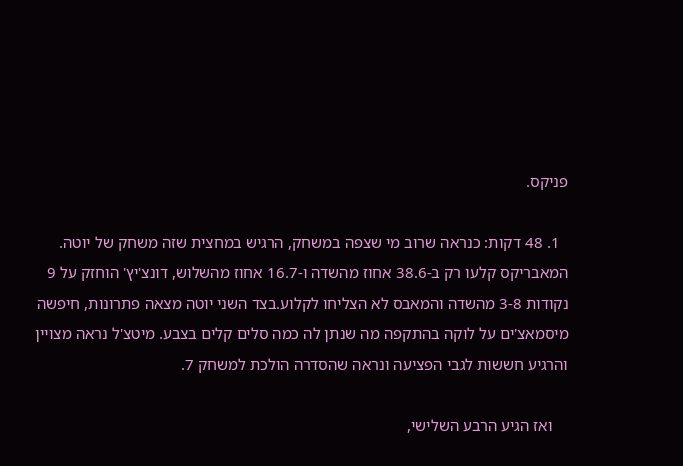פניקס.

  1. 48 דקות: כנראה שרוב מי שצפה במשחק, הרגיש במחצית שזה משחק של יוטה. המאבריקס קלעו רק ב-38.6 אחוז מהשדה ו-16.7 אחוז מהשלוש, דונצ'יץ' הוחזק על 9 נקודות 3-8 מהשדה והמאבס לא הצליחו לקלוע.בצד השני יוטה מצאה פתרונות, חיפשה מיסמאצ'ים על לוקה בהתקפה מה שנתן לה כמה סלים קלים בצבע. מיטצ'ל נראה מצויין והרגיע חששות לגבי הפציעה ונראה שהסדרה הולכת למשחק 7.

    ואז הגיע הרבע השלישי,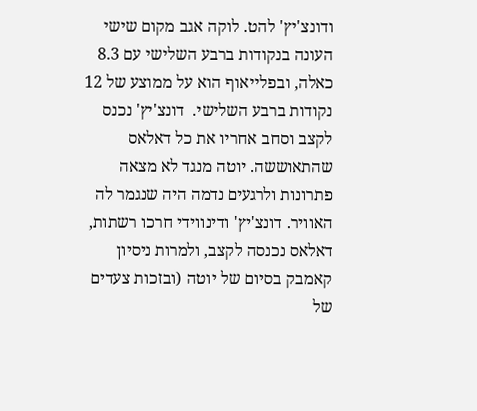ודונצ'יץ' להט. לוקה אגב מקום שישי העונה בנקודות ברבע השלישי עם 8.3 כאלה, ובפלייאוף הוא על ממוצע של 12 נקודות ברבע השלישי.  דונצ'יץ' נכנס לקצב וסחב אחריו את כל דאלאס שהתאוששה. יוטה מנגד לא מצאה פתרונות ולרגעים נדמה היה שנגמר לה האוויר. דונצ'יץ' ודינווידי חרכו רשתות, דאלאס נכנסה לקצב, ולמרות ניסיון קאמבק בסיום של יוטה (ובזכות צעדים של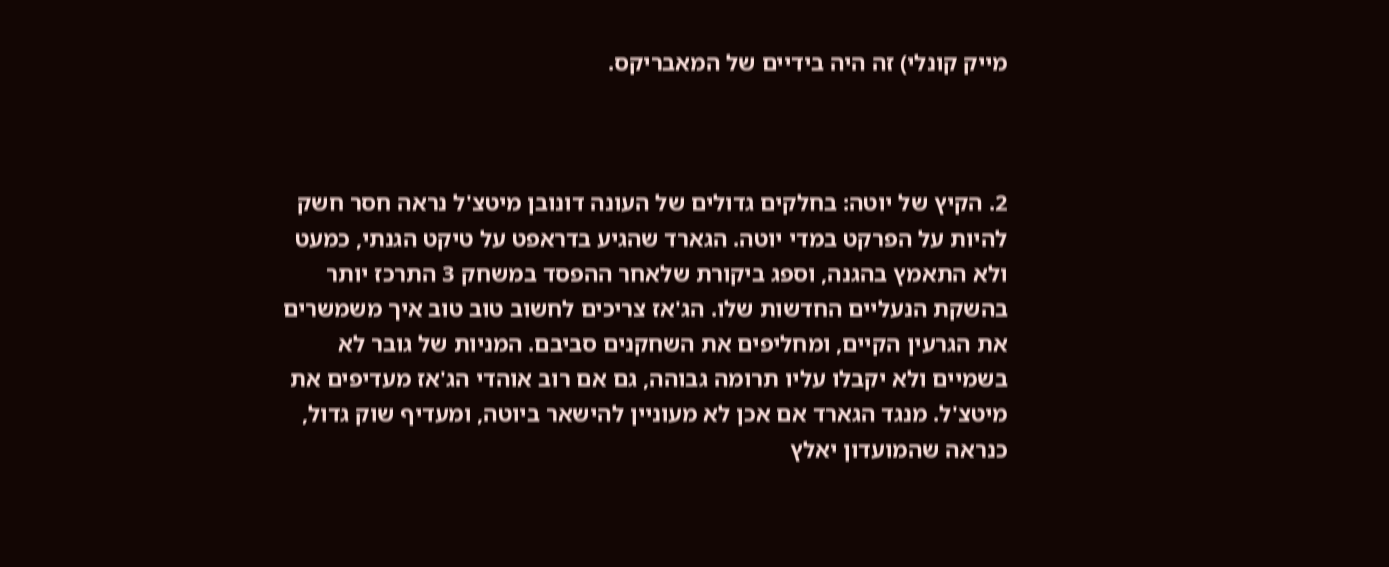מייק קונלי) זה היה בידיים של המאבריקס.



2. הקיץ של יוטה: בחלקים גדולים של העונה דונובן מיטצ'ל נראה חסר חשק להיות על הפרקט במדי יוטה. הגארד שהגיע בדראפט על טיקט הגנתי, כמעט ולא התאמץ בהגנה, וספג ביקורת שלאחר ההפסד במשחק 3 התרכז יותר בהשקת הנעליים החדשות שלו. הג'אז צריכים לחשוב טוב טוב איך משמשרים את הגרעין הקיים, ומחליפים את השחקנים סביבם. המניות של גובר לא בשמיים ולא יקבלו עליו תרומה גבוהה, גם אם רוב אוהדי הג'אז מעדיפים את מיטצ'ל. מנגד הגארד אם אכן לא מעוניין להישאר ביוטה, ומעדיף שוק גדול, כנראה שהמועדון יאלץ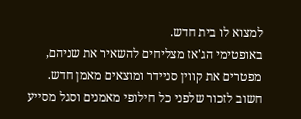למצוא לו בית חדש.
באופטימי הג'אז מצליחים להשאיר את שניהם, מפטרים את קווין סניידר ומוצאים מאמן חדש. חשוב לזכור שלפני כל חילופי מאמנים וסגל מסייע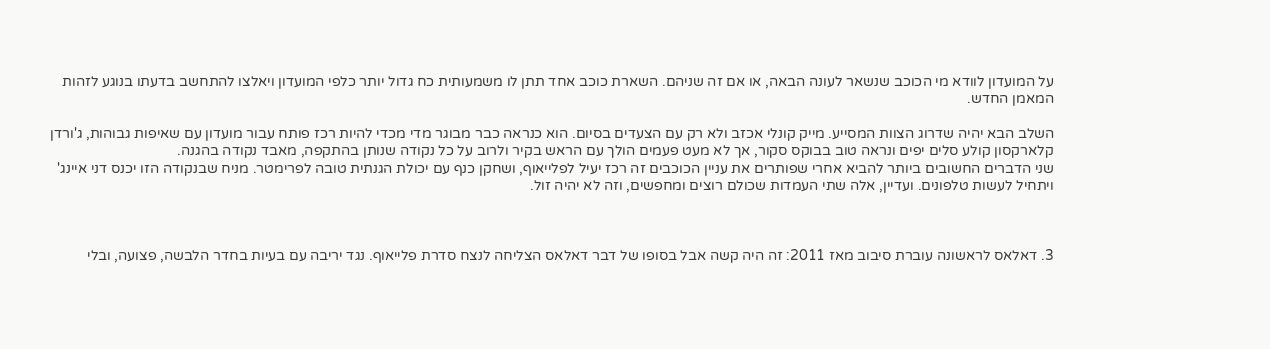על המועדון לוודא מי הכוכב שנשאר לעונה הבאה, או אם זה שניהם. השארת כוכב אחד תתן לו משמעותית כח גדול יותר כלפי המועדון ויאלצו להתחשב בדעתו בנוגע לזהות המאמן החדש.

השלב הבא יהיה שדרוג הצוות המסייע. מייק קונלי אכזב ולא רק עם הצעדים בסיום. הוא כנראה כבר מבוגר מדי מכדי להיות רכז פותח עבור מועדון עם שאיפות גבוהות, ג'ורדן קלארקסון קולע סלים יפים ונראה טוב בבוקס סקור, אך לא מעט פעמים הולך עם הראש בקיר ולרוב על כל נקודה שנותן בהתקפה, מאבד נקודה בהגנה.
שני הדברים החשובים ביותר להביא אחרי שפותרים את עניין הכוכבים זה רכז יעיל לפלייאוף, ושחקן כנף עם יכולת הגנתית טובה לפרימטר. מניח שבנקודה הזו יכנס דני איינג' ויתחיל לעשות טלפונים. ועדיין, אלה שתי העמדות שכולם רוצים ומחפשים, וזה לא יהיה זול.



3. דאלאס לראשונה עוברת סיבוב מאז 2011: זה היה קשה אבל בסופו של דבר דאלאס הצליחה לנצח סדרת פלייאוף. נגד יריבה עם בעיות בחדר הלבשה, פצועה, ובלי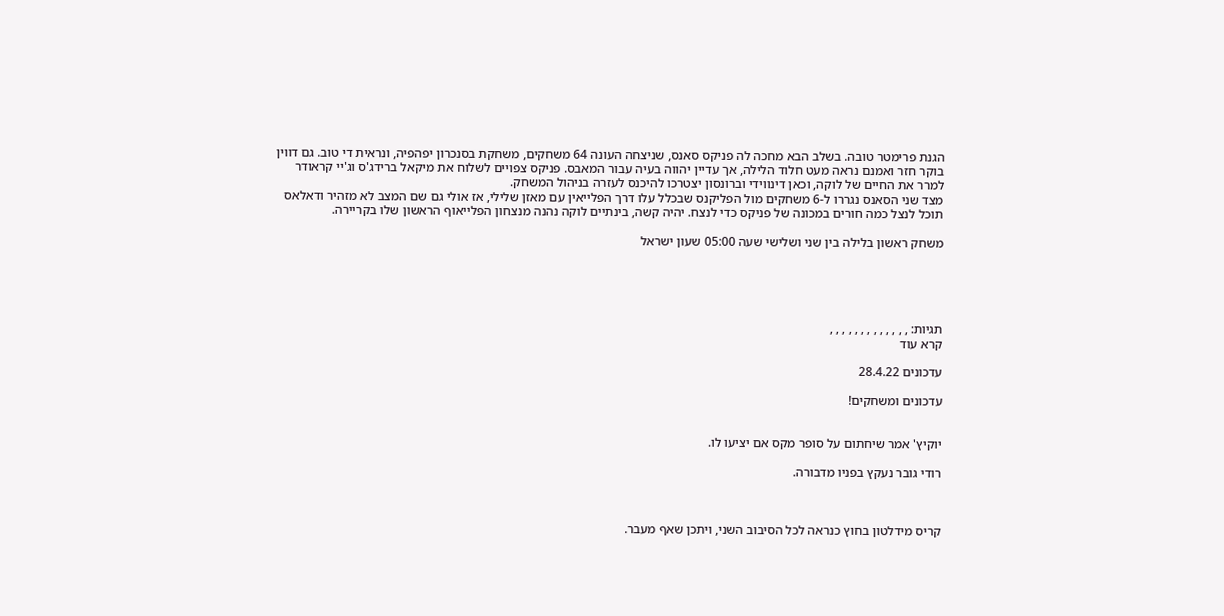הגנת פרימטר טובה. בשלב הבא מחכה לה פניקס סאנס, שניצחה העונה 64 משחקים, משחקת בסנכרון יפהפיה, ונראית די טוב. גם דווין בוקר חזר ואמנם נראה מעט חלוד הלילה, אך עדיין יהווה בעיה עבור המאבס. פניקס צפויים לשלוח את מיקאל ברידג'ס וג'יי קראודר למרר את החיים של לוקה, וכאן דינווידי וברונסון יצטרכו להיכנס לעזרה בניהול המשחק.
מצד שני הסאנס נגררו ל-6 משחקים מול הפליקנס שבכלל עלו דרך הפלייאין עם מאזן שלילי, אז אולי גם שם המצב לא מזהיר ודאלאס תוכל לנצל כמה חורים במכונה של פניקס כדי לנצח. יהיה קשה, בינתיים לוקה נהנה מנצחון הפלייאוף הראשון שלו בקריירה.

משחק ראשון בלילה בין שני ושלישי שעה 05:00 שעון ישראל





תגיות: , , , , , , , , , , , , ,
קרא עוד

עדכונים 28.4.22

עדכונים ומשחקים!


יוקיץ' אמר שיחתום על סופר מקס אם יציעו לו.

רודי גובר נעקץ בפניו מדבורה.



קריס מידלטון בחוץ כנראה לכל הסיבוב השני, ויתכן שאף מעבר.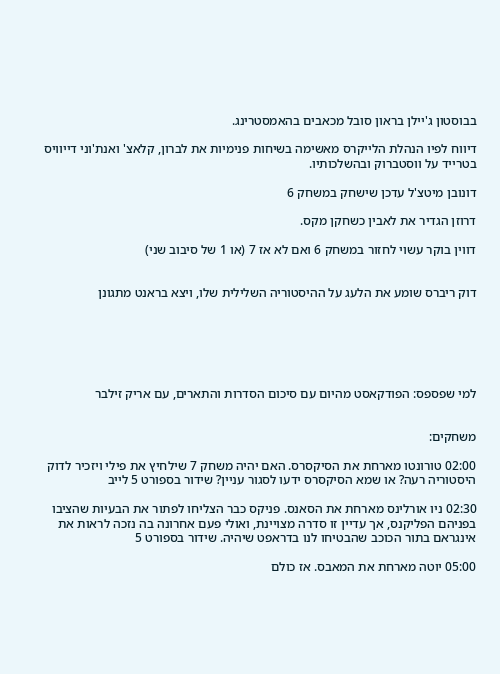בבוסטון ג'יילן בראון סובל מכאבים בהאמסטרינג.

דיווח לפיו הנהלת הלייקרס מאשימה בשיחות פנימיות את לברון, קלאצ' ואנת'וני דייוויס בטרייד על ווסטברוק ובהשלכותיו.

דונובן מיטצ'ל עדכן שישחק במשחק 6

דרוזן הגדיר את לאבין כשחקן מקס.

דווין בוקר עשוי לחזור במשחק 6 ואם לא אז 7 (או 1 של סיבוב שני)


דוק ריברס שומע את הלעג על ההיסטוריה השלילית שלו, ויצא בראנט מתגונן






למי שפספס: הפודקאסט מהיום עם סיכום הסדרות והתארים, עם אריק זילבר


משחקים:

02:00 טורונטו מארחת את הסיקסרס. האם יהיה משחק 7 שילחיץ את פילי ויזכיר לדוק היסטוריה רעה? או שמא הסיקסרס ידעו לסגור עניין? שידור בספורט 5 לייב

02:30 ניו אורלינס מארחת את הסאנס. פניקס כבר הצליחו לפתור את הבעיות שהציבו בפניהם הפליקנס, אך עדיין זו סדרה מצויינת, ואולי פעם אחרונה בה נזכה לראות את אינגראם בתור הכוכב שהבטיחו לנו בדראפט שיהיה. שידור בספורט 5

05:00 יוטה מארחת את המאבס. אז כולם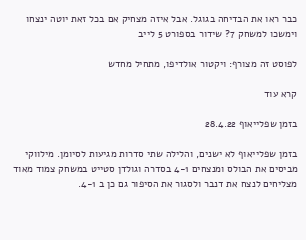כבר ראו את הבדיחה בגוגל. אבל איזה מצחיק אם בכל זאת יוטה ינצחו וימשכו למשחק 7? שידור בספורט 5 לייב

לפוסט זה מצורף: ויקטור אולדיפו, מתחיל מחדש

קרא עוד

בזמן שפלייאוף 28.4.22

בזמן שפלייאוף לא ישנים, והלילה שתי סדרות מגיעות לסיומן. מילווקי מביסים את הבולס ומנצחים 4-1 בסדרה וגולדן סטייט במשחק צמוד מאוד מצליחים לנצח את דנבר ולסגור את הסיפור גם כן ב 4-1.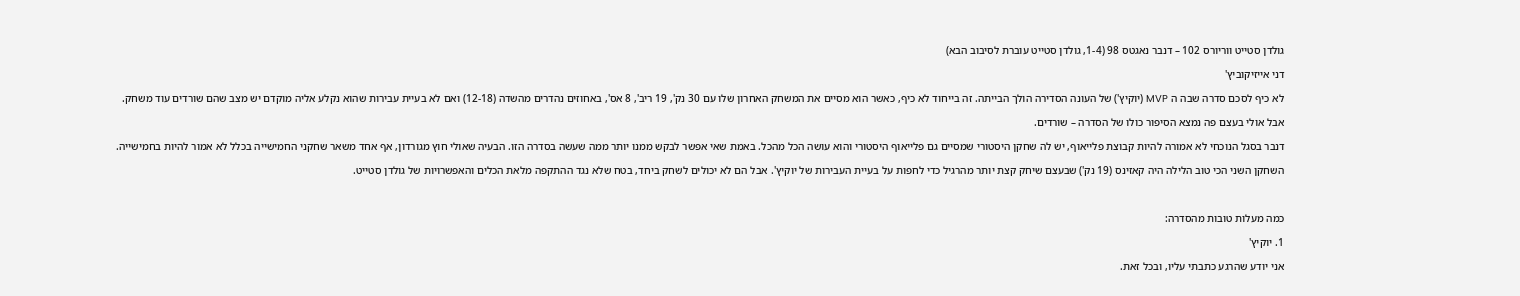גולדן סטייט ווריורס 102 – דנבר נאגטס 98 (1-4, גולדן סטייט עוברת לסיבוב הבא)

דני אייזיקוביץ'

לא כיף לסכם סדרה שבה ה MVP (יוקיץ') של העונה הסדירה הולך הבייתה. זה בייחוד לא כיף, כאשר הוא מסיים את המשחק האחרון שלו עם 30 נק', 19 ריב', 8 אס', באחוזים נהדרים מהשדה (12-18) ואם לא בעיית עבירות שהוא נקלע אליה מוקדם יש מצב שהם שורדים עוד משחק.

אבל אולי בעצם פה נמצא הסיפור כולו של הסדרה – שורדים.

דנבר בסגל הנוכחי לא אמורה להיות קבוצת פלייאוף, יש לה שחקן היסטורי שמסיים גם פלייאוף היסטורי והוא עושה הכל מהכל. באמת שאי אפשר לבקש ממנו יותר ממה שעשה בסדרה הזו. הבעיה שאולי חוץ מגורדון, אף אחד משאר שחקני החמישייה בכלל לא אמור להיות בחמישייה.

השחקן השני הכי טוב הלילה היה קאזינס (19 נק') שבעצם שיחק קצת יותר מהרגיל כדי לחפות על בעיית העבירות של יוקיץ'. אבל הם לא יכולים לשחק ביחד, בטח שלא נגד ההתקפה מלאת הכלים והאפשרויות של גולדן סטייט.



כמה מעלות טובות מהסדרה:

1. יוקיץ'

אני יודע שהרגע כתבתי עליו, ובכל זאת.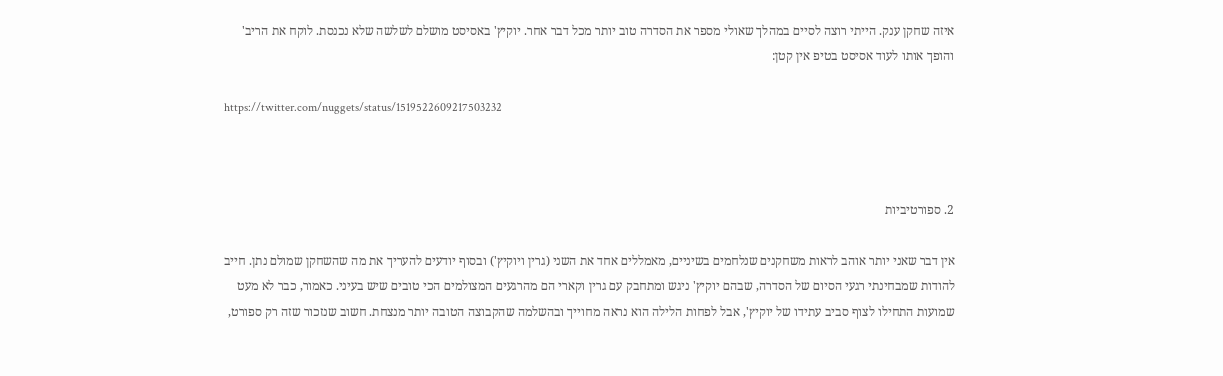איזה שחקן ענק. הייתי רוצה לסיים במהלך שאולי מספר את הסדרה טוב יותר מכל דבר אחר. יוקיץ' באסיסט מושלם לשלשה שלא נכנסת. לוקח את הריב' והופך אותו לעוד אסיסט בטיפ אין קטן:

https://twitter.com/nuggets/status/1519522609217503232



2. ספורטיביות

אין דבר שאני יותר אוהב לראות משחקנים שנלחמים בשיניים, מאמללים אחד את השני (גרין ויוקיץ') ובסוף יודעים להעריך את מה שהשחקן שמולם נתן. חייב להודות שמבחינתי רגעי הסיום של הסדרה, שבהם יוקיץ' ניגש ומתחבק עם גרין וקארי הם מהרגעים המצולמים הכי טובים שיש בעיני. כאמור, כבר לא מעט שמועות התחילו לצוף סביב עתידו של יוקיץ', אבל לפחות הלילה הוא נראה מחוייך ובהשלמה שהקבוצה הטובה יותר מנצחת. חשוב שנזכור שזה רק ספורט,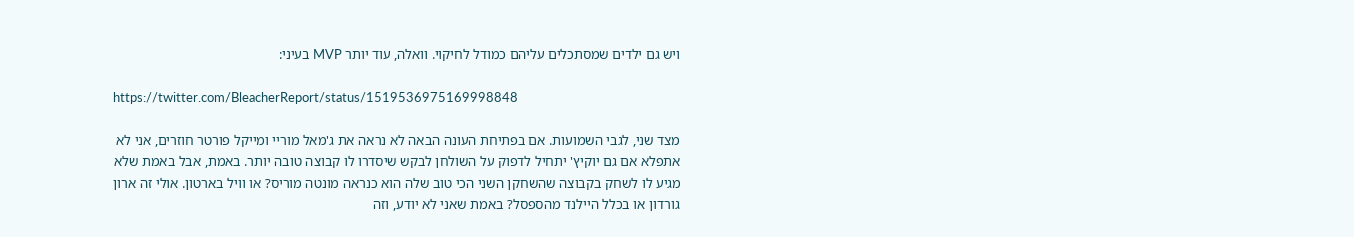ויש גם ילדים שמסתכלים עליהם כמודל לחיקוי. וואלה, עוד יותר MVP בעיני:

https://twitter.com/BleacherReport/status/1519536975169998848

מצד שני, לגבי השמועות. אם בפתיחת העונה הבאה לא נראה את ג'מאל מוריי ומייקל פורטר חוזרים, אני לא אתפלא אם גם יוקיץ' יתחיל לדפוק על השולחן לבקש שיסדרו לו קבוצה טובה יותר. באמת, אבל באמת שלא מגיע לו לשחק בקבוצה שהשחקן השני הכי טוב שלה הוא כנראה מונטה מוריס? או וויל בארטון. אולי זה ארון גורדון או בכלל היילנד מהספסל? באמת שאני לא יודע, וזה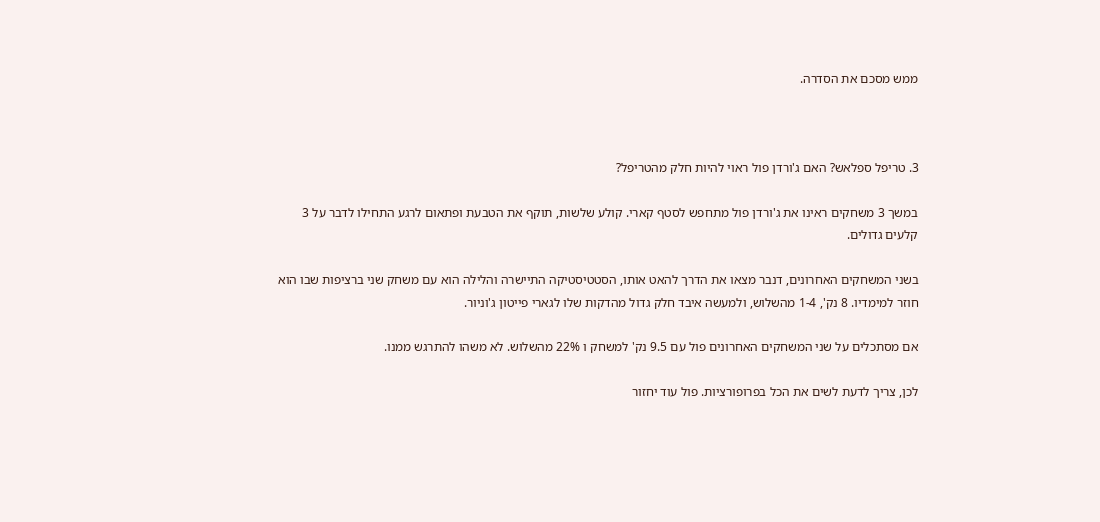ממש מסכם את הסדרה.



3. טריפל ספלאש? האם ג'ורדן פול ראוי להיות חלק מהטריפל?

במשך 3 משחקים ראינו את ג'ורדן פול מתחפש לסטף קארי. קולע שלשות, תוקף את הטבעת ופתאום לרגע התחילו לדבר על 3 קלעים גדולים.

בשני המשחקים האחרונים, דנבר מצאו את הדרך להאט אותו, הסטטיסטיקה התיישרה והלילה הוא עם משחק שני ברציפות שבו הוא חוזר למימדיו. 8 נק', 1-4 מהשלוש, ולמעשה איבד חלק גדול מהדקות שלו לגארי פייטון ג'וניור.

אם מסתכלים על שני המשחקים האחרונים פול עם 9.5 נק' למשחק ו 22% מהשלוש. לא משהו להתרגש ממנו.

לכן, צריך לדעת לשים את הכל בפרופורציות. פול עוד יחזור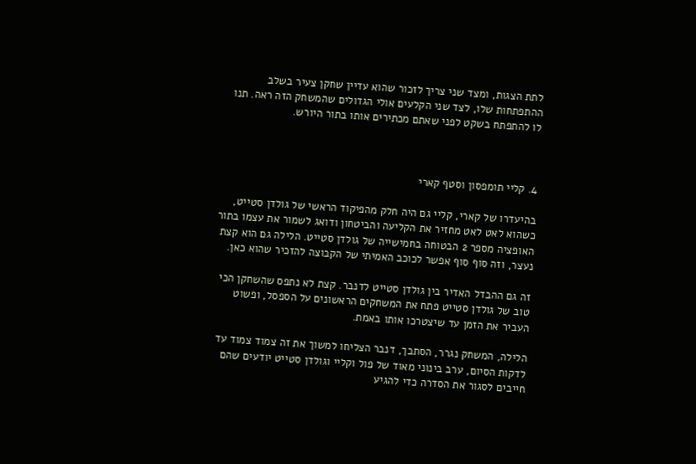לתת הצגות, ומצד שני צריך לזכור שהוא עדיין שחקן צעיר בשלב ההתפתחות שלו, לצד שני הקלעים אולי הגדולים שהמשחק הזה ראה. תנו לו להתפתח בשקט לפני שאתם מכתירים אותו בתור היורש.



4. קליי תומפסון וסטף קארי

בהיעדרו של קארי, קליי גם היה חלק מהפיקוד הראשי של גולדן סטייט, כשהוא לאט לאט מחזיר את הקליעה והביטחון ודואג לשמור את עצמו בתור האופציה מספר 2 הבטוחה בחמישייה של גולדן סטייט. הלילה גם הוא קצת נעצר, וזה סוף סוף אפשר לכוכב האמיתי של הקבוצה להזכיר שהוא כאן.

זה גם ההבדל האדיר בין גולדן סטייט לדנבר. קצת לא נתפס שהשחקן הכי טוב של גולדן סטייט פתח את המשחקים הראשונים על הספסל, ופשוט העביר את הזמן עד שיצטרכו אותו באמת.

הלילה, המשחק נגרר, הסתבך, דנבר הצליחו למשוך את זה צמוד צמוד עד לדקות הסיום, ערב בינוני מאוד של פול וקליי וגולדן סטייט יודעים שהם חייבים לסגור את הסדרה כדי להגיע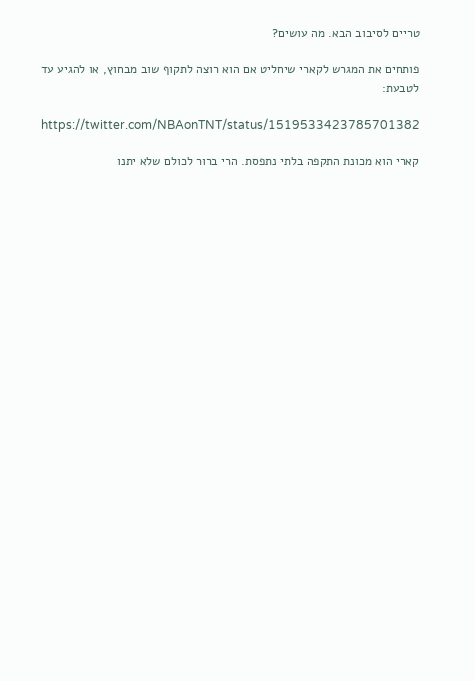טריים לסיבוב הבא. מה עושים?

פותחים את המגרש לקארי שיחליט אם הוא רוצה לתקוף שוב מבחוץ, או להגיע עד לטבעת:

https://twitter.com/NBAonTNT/status/1519533423785701382

קארי הוא מכונת התקפה בלתי נתפסת. הרי ברור לכולם שלא יתנו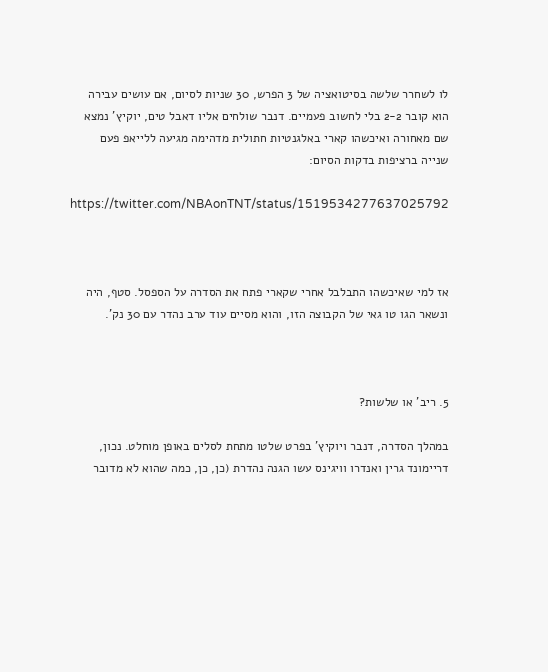לו לשחרר שלשה בסיטואציה של 3 הפרש, 30 שניות לסיום, אם עושים עבירה הוא קובר 2-2 בלי לחשוב פעמיים. דנבר שולחים אליו דאבל טים, יוקיץ' נמצא שם מאחורה ואיכשהו קארי באלגנטיות חתולית מדהימה מגיעה ללייאפ פעם שנייה ברציפות בדקות הסיום:

https://twitter.com/NBAonTNT/status/1519534277637025792



אז למי שאיכשהו התבלבל אחרי שקארי פתח את הסדרה על הספסל. סטף, היה ונשאר הגו טו גאי של הקבוצה הזו, והוא מסיים עוד ערב נהדר עם 30 נק'.



5. ריב' או שלשות?

במהלך הסדרה, דנבר ויוקיץ' בפרט שלטו מתחת לסלים באופן מוחלט. נכון, דריימונד גרין ואנדרו וויגינס עשו הגנה נהדרת (כן, כן, כמה שהוא לא מדובר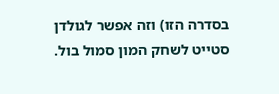בסדרה הזו) וזה אפשר לגולדן סטייט לשחק המון סמול בול.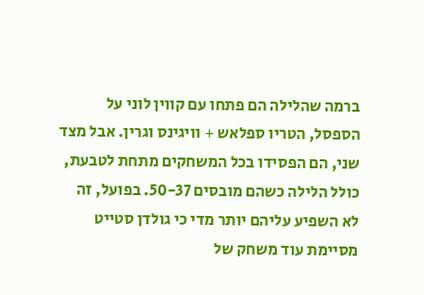ברמה שהלילה הם פתחו עם קווין לוני על הספסל, הטריו ספלאש + וויגינס וגרין. אבל מצד שני, הם הפסידו בכל המשחקים מתחת לטבעת, כולל הלילה כשהם מובסים 50-37. בפועל, זה לא השפיע עליהם יותר מדי כי גולדן סטייט מסיימת עוד משחק של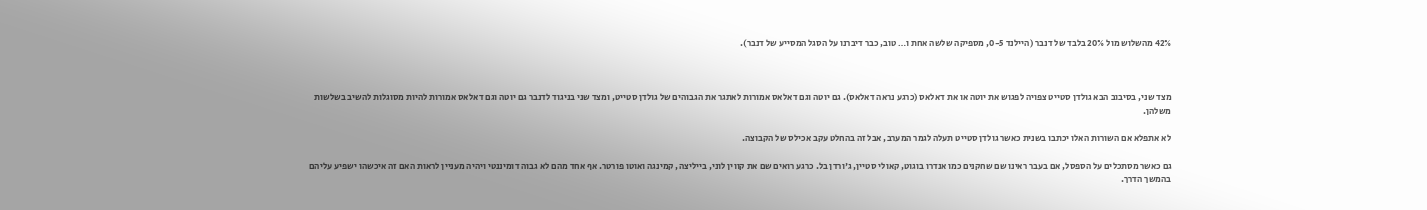42% מהשלוש מול 20% בלבד של דנבר (היילנד 0-5, מספיקה שלשה אחת ו… טוב, כבר דיברנו על הסגל המסייע של דנבר).



מצד שני, בסיבוב הבא גולדן סטייט צפויה לפגוש את יוטה או את דאלאס (כרגע נראה דאלאס). גם יוטה וגם דאלאס אמורות לאתגר את הגבוהים של גולדן סטייט, ומצד שני בניגוד לדנבר גם יוטה וגם דאלאס אמורות להיות מסוגלות להשיב בשלשות משלהן.

לא אתפלא אם השורות האלו יכתבו בשנית כאשר גולדן סטייט תעלה לגמר המערב, אבל זה בהחלט עקב אכילס של הקבוצה.

גם כאשר מסתכלים על הספסל, אם בעבר ראינו שם שחקנים כמו אנדרו בוגוט, קאולי סטיין, ג'ורדן בל. כרגע רואים שם את קווין לוני, בייליצה, קמינגה ואוטו פורטר. אף אחד מהם לא גבוה דומיננטי ויהיה מעניין לראות האם זה איכשהו ישפיע עליהם בהמשך הדרך.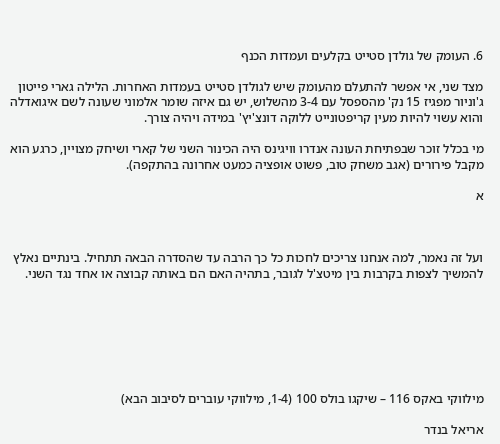6. העומק של גולדן סטייט בקלעים ועמדות הכנף

מצד שני, אי אפשר להתעלם מהעומק שיש לגולדן סטייט בעמדות האחרות. הלילה גארי פייטון ג'וניור מפגיז 15 נק' מהספסל עם 3-4 מהשלוש, יש גם איזה שומר אלמוני שעונה לשם איגואדלה והוא עשוי להיות מעין קריפטונייט ללוקה דונצ'יץ' במידה ויהיה צורך.

מי בכלל זוכר שבפתיחת העונה אנדרו וויגינס היה הכינור השני של קארי ושיחק מצויין, כרגע הוא מקבל פירורים (אגב משחק טוב, פשוט אופציה כמעט אחרונה בהתקפה).

א



ועל זה נאמר, למה אנחנו צריכים לחכות כל כך הרבה עד שהסדרה הבאה תתחיל. בינתיים נאלץ להמשיך לצפות בקרבות בין מיטצ'ל לגובר, בתהיה האם הם באותה קבוצה או אחד נגד השני.







מילווקי באקס 116 – שיקגו בולס 100 (1-4, מילווקי עוברים לסיבוב הבא)

אריאל בנדר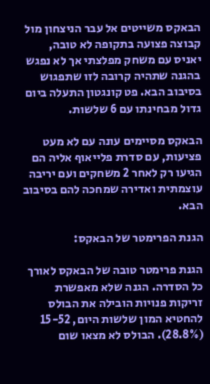הבאקס משייטים אל עבר הניצחון מול קבוצה פצועה בתקופה לא טובה, יאניס עם משחק מפלצתי אך לא נפגש בהגנה שתהיה קרובה לזו שתפגוש בסיבוב הבא. פט קונגטון התעלה ביום גדול מבחינתו עם 6 שלשות.

הבאקס מסיימים עונה עם לא מעט פציעות, עם סדרת פלייאוף אליה הם הגיעו רק לאחר 2 משחקים ועם יריבה עוצמתית ואדירה שמחכה להם בסיבוב הבא.

הגנת הפרימטר של הבאקס:

הגנת פרימטר טובה של הבאקס לאורך כל הסדרה. הגנה שלא מאפשרת זריקות פנויות הובילה את הבולס להחטיא המון שלשות היום, 15-52 (28.8%). הבולס לא מצאו שום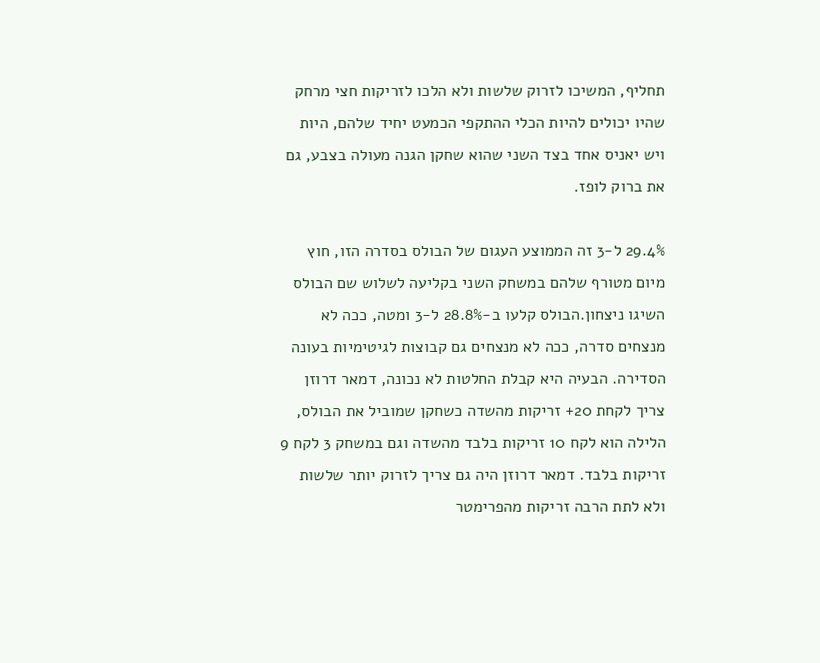תחליף, המשיכו לזרוק שלשות ולא הלכו לזריקות חצי מרחק שהיו יכולים להיות הכלי ההתקפי הכמעט יחיד שלהם, היות ויש יאניס אחד בצד השני שהוא שחקן הגנה מעולה בצבע, גם את ברוק לופז.

29.4% ל-3 זה הממוצע העגום של הבולס בסדרה הזו, חוץ מיום מטורף שלהם במשחק השני בקליעה לשלוש שם הבולס השיגו ניצחון.הבולס קלעו ב-28.8% ל-3 ומטה, ככה לא מנצחים סדרה, ככה לא מנצחים גם קבוצות לגיטימיות בעונה הסדירה. הבעיה היא קבלת החלטות לא נכונה, דמאר דרוזן צריך לקחת 20+ זריקות מהשדה כשחקן שמוביל את הבולס, הלילה הוא לקח 10 זריקות בלבד מהשדה וגם במשחק 3 לקח 9 זריקות בלבד. דמאר דרוזן היה גם צריך לזרוק יותר שלשות ולא לתת הרבה זריקות מהפרימטר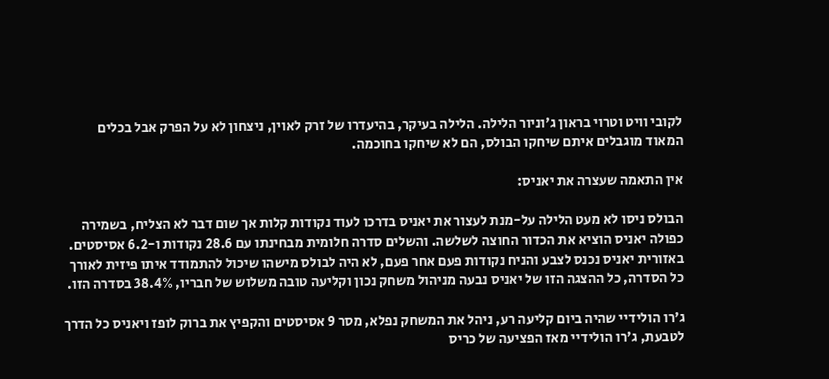לקובי וויט וטרוי בראון ג'וניור הלילה. הלילה בעיקר, בהיעדרו של זרק לאוין, ניצחון לא על הפרק אבל בכלים המאוד מוגבלים איתם שיחקו הבולס, הם לא שיחקו בחוכמה.

אין התאמה שעצרה את יאניס:

הבולס ניסו לא מעט הלילה על-מנת לעצור את יאניס בדרכו לעוד נקודות קלות אך שום דבר לא הצליח, בשמירה כפולה יאניס הוציא את הכדור החוצה לשלשה. והשלים סדרה חלומית מבחינתו עם 28.6 נקודות ו-6.2 אסיסטים. באזורית יאניס נכנס לצבע והניח נקודות פעם אחר פעם, לא היה לבולס מישהו שיכול להתמודד איתו פיזית לאורך כל הסדרה, כל ההצגה הזו של יאניס נבעה מניהול משחק נכון וקליעה טובה משלוש של חבריו, 38.4% בסדרה הזו.

ג'רו הולידיי שהיה ביום קליעה רע, ניהל את המשחק נפלא, מסר 9 אסיסטים והקפיץ את ברוק לופז ויאניס כל הדרך לטבעת, ג'רו הולידיי מאז הפציעה של כריס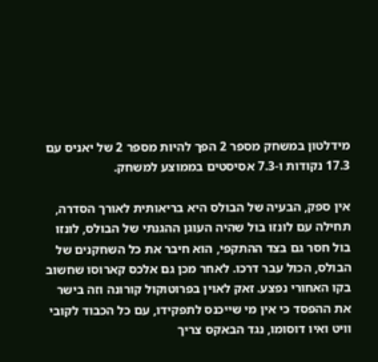מידלטון במשחק מספר 2 הפך להיות מספר 2 של יאניס עם 17.3 נקודות ו-7.3 אסיסטים בממוצע למשחק.

אין ספק, הבעיה של הבולס היא בריאותית לאורך הסדרה, תחילה עם לונזו בול שהיה העוגן ההגנתי של הבולס, לונזו בול חסר גם בצד ההתקפי, הוא חיבר את כל השחקנים של הבולס, הכול עבר דרכו. לאחר מכן גם אלכס קארוסו שחשוב בקו האחורי נפצע. זאק לאוין בפרוטוקול קורונה וזה בישר את ההפסד כי אין מי שייכנס לתפקידו, עם כל הכבוד לקובי וויט ואיו דוסומו, נגד הבאקס צריך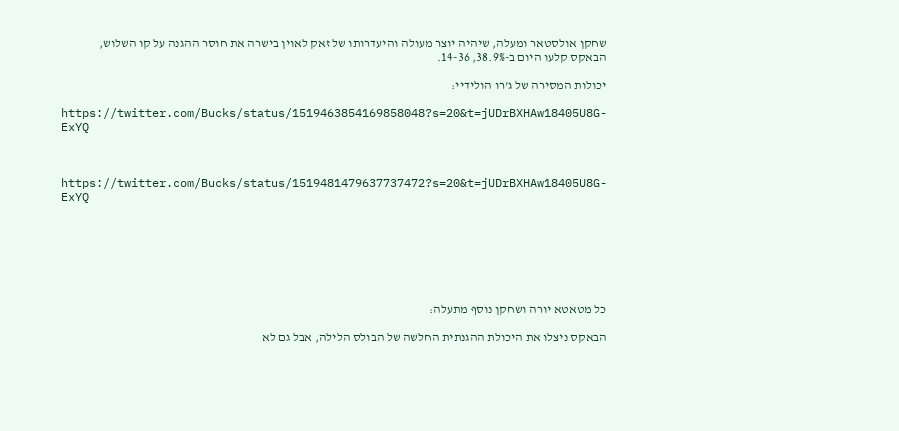שחקן אולסטאר ומעלה, שיהיה יוצר מעולה והיעדרותו של זאק לאוין בישרה את חוסר ההגנה על קו השלוש, הבאקס קלעו היום ב-38.9%, 14-36.

יכולות המסירה של ג'רו הולידיי:

https://twitter.com/Bucks/status/1519463854169858048?s=20&t=jUDrBXHAw18405U8G-ExYQ



https://twitter.com/Bucks/status/1519481479637737472?s=20&t=jUDrBXHAw18405U8G-ExYQ







כל מטאטא יורה ושחקן נוסף מתעלה:

הבאקס ניצלו את היכולת ההגנתית החלשה של הבולס הלילה, אבל גם לא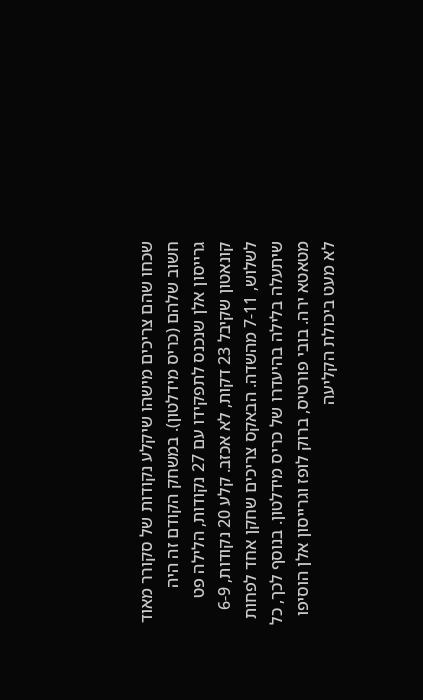שכחו שהם צריכים מישהו שיקלע נקודות של סקורר מאוד חשוב שלהם (כריס מידלטון). במשחק הקודם זה היה גרייסון אלן שנכנס לתפקידו עם 27 נקודות, הלילה פט קונאטון שקיבל 23 דקות, לא אכזב. קלע 20 נקודות, 6-9 לשלוש, 7-11 מהשדה. הבאקס צריכים שחקן אחד לפחות שיתעלה בלילה בהיעדרו של כריס מידלטון. בנוסף לכך, כל מטאטא ירה. בובי פורטיס, ברוק לופז וגרייסון אלן הוסיפו לא מעט ביכולת הקליעה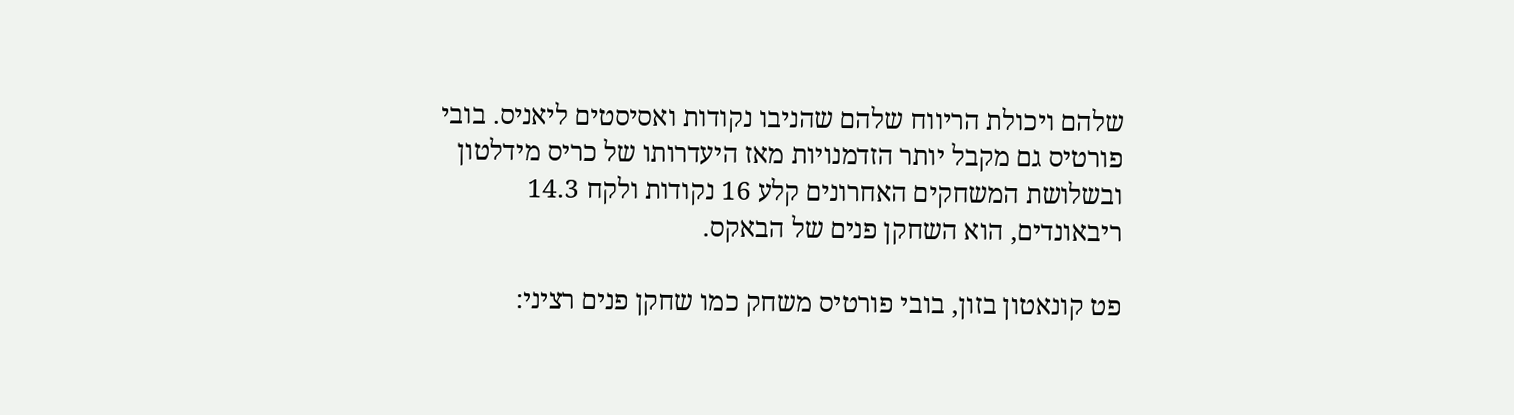שלהם ויכולת הריווח שלהם שהניבו נקודות ואסיסטים ליאניס. בובי פורטיס גם מקבל יותר הזדמנויות מאז היעדרותו של כריס מידלטון ובשלושת המשחקים האחרונים קלע 16 נקודות ולקח 14.3 ריבאונדים, הוא השחקן פנים של הבאקס.

פט קונאטון בזון, בובי פורטיס משחק כמו שחקן פנים רציני: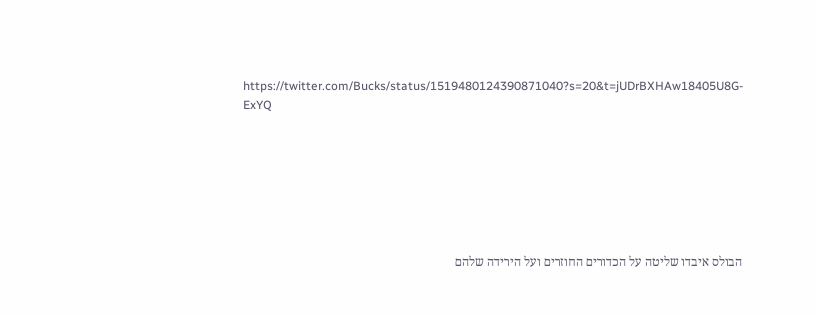https://twitter.com/Bucks/status/1519480124390871040?s=20&t=jUDrBXHAw18405U8G-ExYQ







הבולס איבדו שליטה על הכדורים החוזרים ועל הירידה שלהם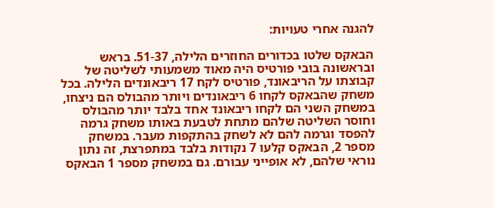להגנה אחרי טעויות:

הבאקס שלטו בכדורים החוזרים הלילה, 51-37. בראש ובראשונה בובי פורטיס היה מאוד משמעותי לשליטה של קבוצתו על הריבאונד, פורטיס לקח 17 ריבאונדים הלילה. בכל משחק שהבאקס לקחו 6 ריבאונדים ויותר מהבולס הם ניצחו, במשחק השני הם לקחו ריבאונד אחד בלבד יותר מהבולס וחוסר השליטה שלהם מתחת לטבעת באותו משחק גרמה להפסד וגרמה להם לא לשחק בהתקפות מעבר. במשחק מספר 2, הבאקס קלעו 7 נקודות בלבד במתפרצת, זה נתון נוראי שלהם, לא אופייני עבורם. גם במשחק מספר 1 הבאקס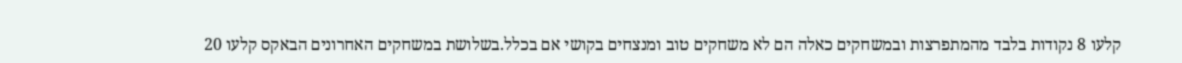קלעו 8 נקודות בלבד מהמתפרצות ובמשחקים כאלה הם לא משחקים טוב ומנצחים בקושי אם בכלל.בשלושת במשחקים האחרונים הבאקס קלעו 20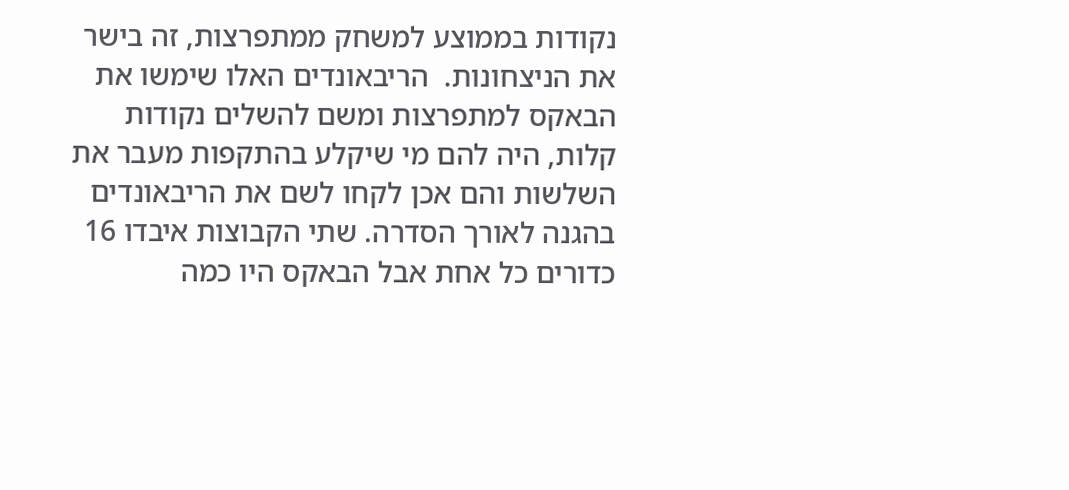נקודות בממוצע למשחק ממתפרצות, זה בישר את הניצחונות.  הריבאונדים האלו שימשו את הבאקס למתפרצות ומשם להשלים נקודות קלות, היה להם מי שיקלע בהתקפות מעבר את השלשות והם אכן לקחו לשם את הריבאונדים בהגנה לאורך הסדרה. שתי הקבוצות איבדו 16 כדורים כל אחת אבל הבאקס היו כמה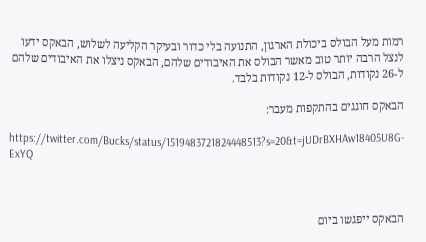רמות מעל הבולס ביכולת הארגון, התנועה בלי כדור ובעיקר הקליעה לשלוש, הבאקס ידעו לנצל הרבה יותר טוב מאשר הבולס את האיבודים שלהם, הבאקס ניצלו את האיבודים שלהם ל-26 נקודות, הבולס ל-12 נקודות בלבד.

הבאקס חוגגים בהתקפות מעבר:

https://twitter.com/Bucks/status/1519483721824448513?s=20&t=jUDrBXHAw18405U8G-ExYQ



הבאקס ייפגשו ביום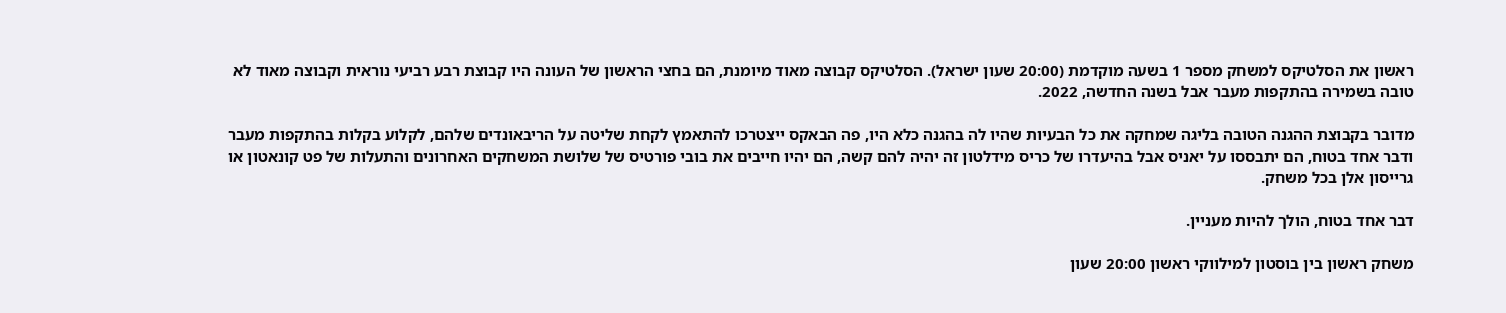ראשון את הסלטיקס למשחק מספר 1 בשעה מוקדמת (20:00 שעון ישראל). הסלטיקס קבוצה מאוד מיומנת, הם בחצי הראשון של העונה היו קבוצת רבע רביעי נוראית וקבוצה מאוד לא טובה בשמירה בהתקפות מעבר אבל בשנה החדשה, 2022.

מדובר בקבוצת ההגנה הטובה בליגה שמחקה את כל הבעיות שהיו לה בהגנה כלא היו, פה הבאקס ייצטרכו להתאמץ לקחת שליטה על הריבאונדים שלהם, לקלוע בקלות בהתקפות מעבר ודבר אחד בטוח, הם יתבססו על יאניס אבל בהיעדרו של כריס מידלטון זה יהיה להם קשה, הם יהיו חייבים את בובי פורטיס של שלושת המשחקים האחרונים והתעלות של פט קונאטון או גרייסון אלן בכל משחק.

דבר אחד בטוח, הולך להיות מעניין.

משחק ראשון בין בוסטון למילווקי ראשון 20:00 שעון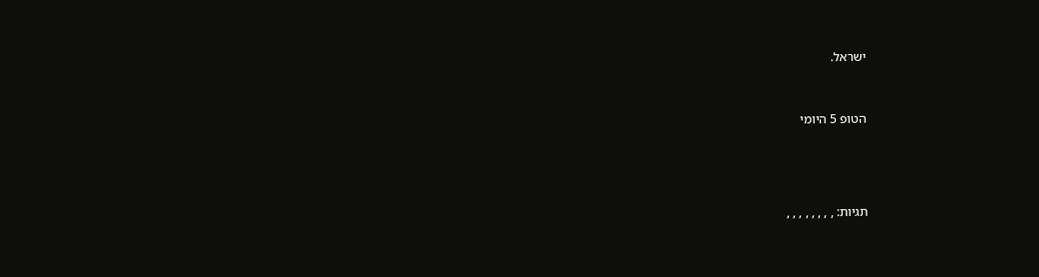ישראל.



הטופ 5 היומי





תגיות: , , , , , , , ,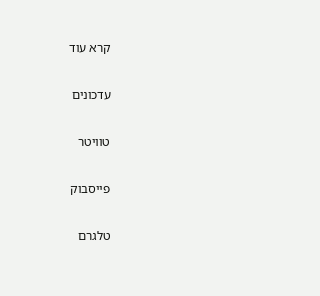קרא עוד

עדכונים

טוויטר

פייסבוק

טלגרם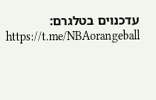עדכנוים בטלגרם:
https://t.me/NBAorangeball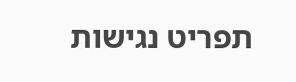תפריט נגישות